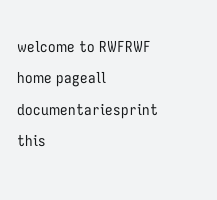welcome to RWFRWF home pageall documentariesprint this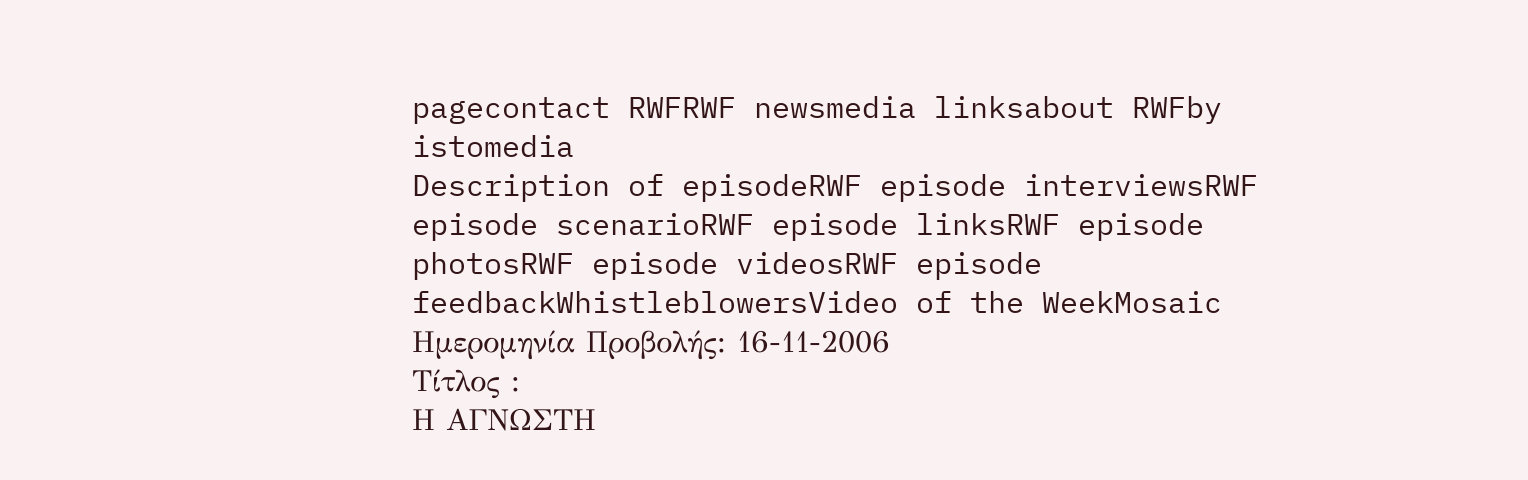pagecontact RWFRWF newsmedia linksabout RWFby istomedia
Description of episodeRWF episode interviewsRWF episode scenarioRWF episode linksRWF episode photosRWF episode videosRWF episode feedbackWhistleblowersVideo of the WeekMosaic
Ημερομηνία Προβολής: 16-11-2006
Τίτλος :
Η ΑΓΝΩΣΤΗ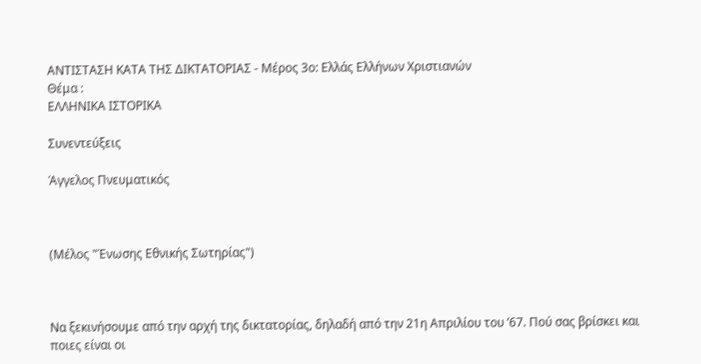ΑΝΤΙΣΤΑΣΗ ΚΑΤΑ ΤΗΣ ΔΙΚΤΑΤΟΡΙΑΣ - Μέρος 3ο: Ελλάς Ελλήνων Χριστιανών
Θέμα :
ΕΛΛΗΝΙΚΑ ΙΣΤΟΡΙΚΑ

Συνεντεύξεις

Άγγελος Πνευματικός



(Μέλος "Ένωσης Εθνικής Σωτηρίας")



Να ξεκινήσουμε από την αρχή της δικτατορίας, δηλαδή από την 21η Απριλίου του ’67. Πού σας βρίσκει και ποιες είναι οι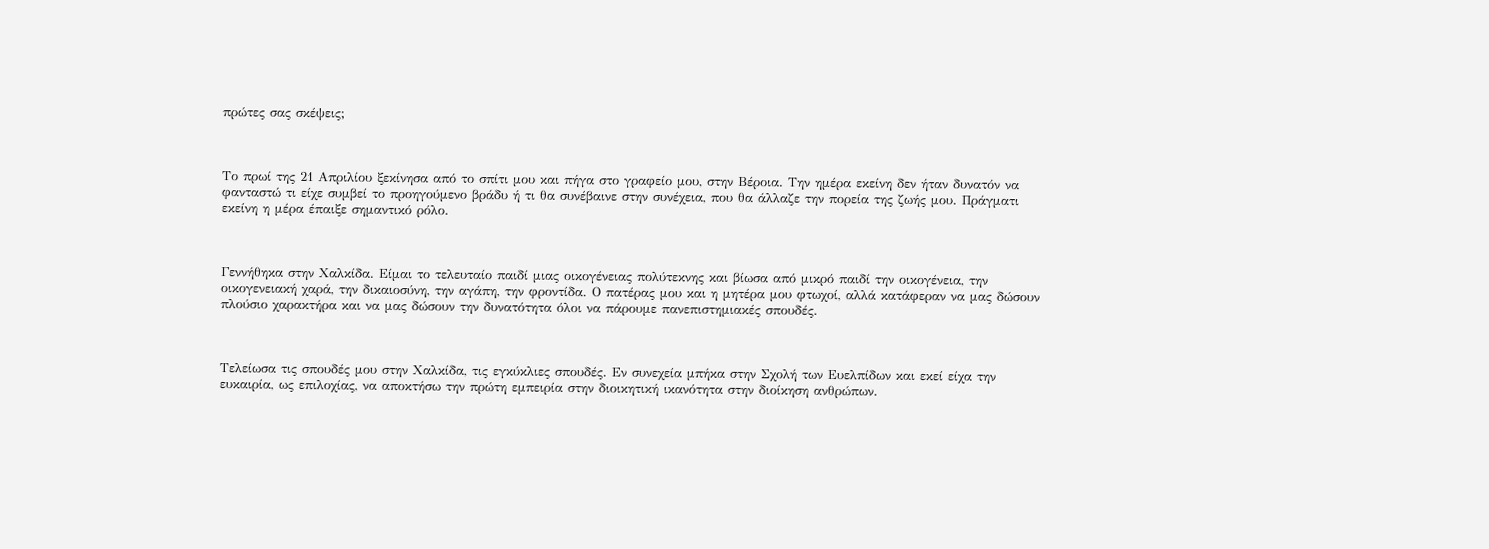πρώτες σας σκέψεις;



Το πρωί της 21 Απριλίου ξεκίνησα από το σπίτι μου και πήγα στο γραφείο μου, στην Βέροια. Την ημέρα εκείνη δεν ήταν δυνατόν να φανταστώ τι είχε συμβεί το προηγούμενο βράδυ ή τι θα συνέβαινε στην συνέχεια, που θα άλλαζε την πορεία της ζωής μου. Πράγματι εκείνη η μέρα έπαιξε σημαντικό ρόλο.



Γεννήθηκα στην Χαλκίδα. Είμαι το τελευταίο παιδί μιας οικογένειας πολύτεκνης και βίωσα από μικρό παιδί την οικογένεια, την οικογενειακή χαρά, την δικαιοσύνη, την αγάπη, την φροντίδα. Ο πατέρας μου και η μητέρα μου φτωχοί, αλλά κατάφεραν να μας δώσουν πλούσιο χαρακτήρα και να μας δώσουν την δυνατότητα όλοι να πάρουμε πανεπιστημιακές σπουδές.



Τελείωσα τις σπουδές μου στην Χαλκίδα, τις εγκύκλιες σπουδές. Εν συνεχεία μπήκα στην Σχολή των Ευελπίδων και εκεί είχα την ευκαιρία, ως επιλοχίας, να αποκτήσω την πρώτη εμπειρία στην διοικητική ικανότητα στην διοίκηση ανθρώπων.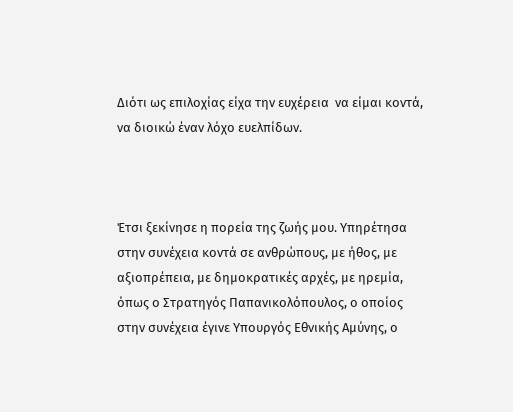Διότι ως επιλοχίας είχα την ευχέρεια  να είμαι κοντά, να διοικώ έναν λόχο ευελπίδων.



Έτσι ξεκίνησε η πορεία της ζωής μου. Υπηρέτησα στην συνέχεια κοντά σε ανθρώπους, με ήθος, με αξιοπρέπεια, με δημοκρατικές αρχές, με ηρεμία, όπως ο Στρατηγός Παπανικολόπουλος, ο οποίος στην συνέχεια έγινε Υπουργός Εθνικής Αμύνης, ο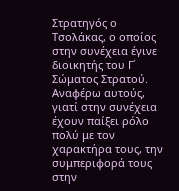Στρατηγός ο Τσολάκας, ο οποίος στην συνέχεια έγινε διοικητής του Γ΄ Σώματος Στρατού. Αναφέρω αυτούς, γιατί στην συνέχεια έχουν παίξει ρόλο πολύ με τον χαρακτήρα τους, την συμπεριφορά τους στην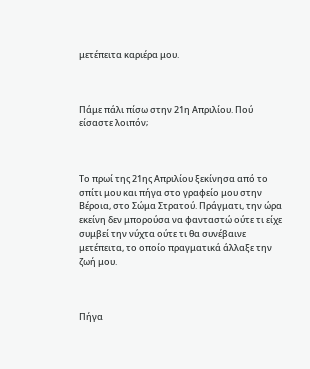μετέπειτα καριέρα μου.



Πάμε πάλι πίσω στην 21η Απριλίου. Πού είσαστε λοιπόν;



Το πρωί της 21ης Απριλίου ξεκίνησα από το σπίτι μου και πήγα στο γραφείο μου στην Βέροια, στο Σώμα Στρατού. Πράγματι, την ώρα εκείνη δεν μπορούσα να φανταστώ ούτε τι είχε συμβεί την νύχτα ούτε τι θα συνέβαινε μετέπειτα, το οποίο πραγματικά άλλαξε την ζωή μου.



Πήγα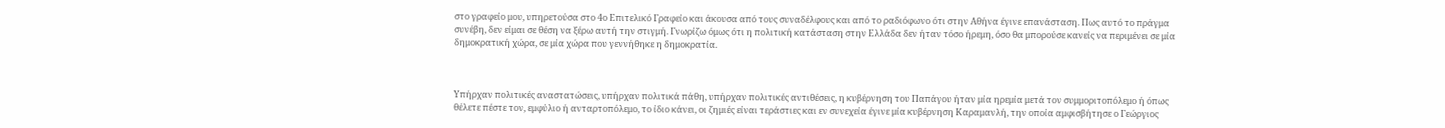στο γραφείο μου, υπηρετούσα στο 4ο Επιτελικό Γραφείο και άκουσα από τους συναδέλφους και από το ραδιόφωνο ότι στην Αθήνα έγινε επανάσταση. Πως αυτό το πράγμα συνέβη, δεν είμαι σε θέση να ξέρω αυτή την στιγμή. Γνωρίζω όμως ότι η πολιτική κατάσταση στην Ελλάδα δεν ήταν τόσο ήρεμη, όσο θα μπορούσε κανείς να περιμένει σε μία δημοκρατική χώρα, σε μία χώρα που γεννήθηκε η δημοκρατία.



Υπήρχαν πολιτικές αναστατώσεις, υπήρχαν πολιτικά πάθη, υπήρχαν πολιτικές αντιθέσεις, η κυβέρνηση του Παπάγου ήταν μία ηρεμία μετά τον συμμοριτοπόλεμο ή όπως θέλετε πέστε τον, εμφύλιο ή ανταρτοπόλεμο, το ίδιο κάνει, οι ζημιές είναι τεράστιες και εν συνεχεία έγινε μία κυβέρνηση Καραμανλή, την οποία αμφισβήτησε ο Γεώργιος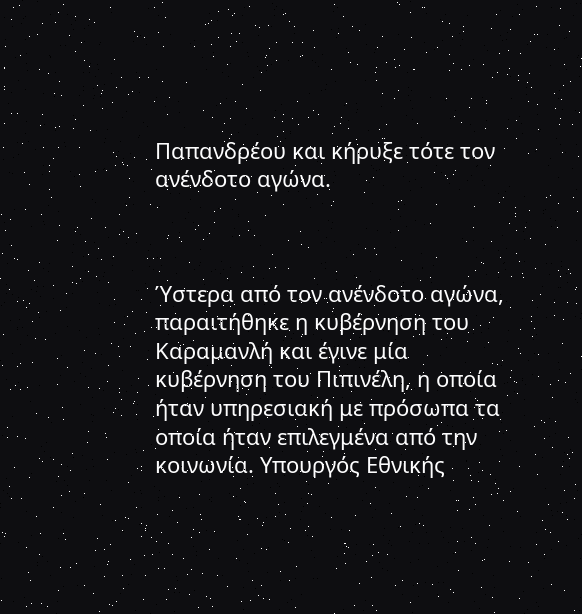Παπανδρέου και κήρυξε τότε τον ανένδοτο αγώνα.



Ύστερα από τον ανένδοτο αγώνα, παραιτήθηκε η κυβέρνηση του Καραμανλή και έγινε μία κυβέρνηση του Πιπινέλη, η οποία ήταν υπηρεσιακή με πρόσωπα τα οποία ήταν επιλεγμένα από την κοινωνία. Υπουργός Εθνικής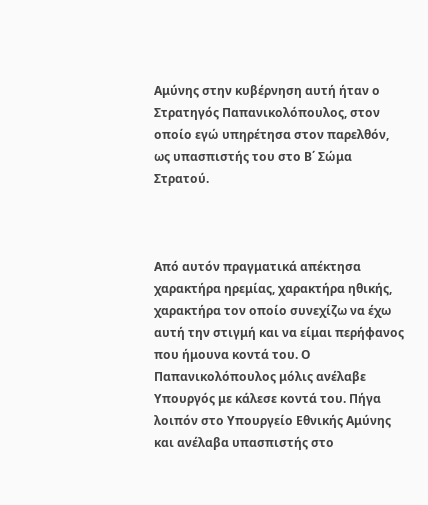Αμύνης στην κυβέρνηση αυτή ήταν ο Στρατηγός Παπανικολόπουλος, στον οποίο εγώ υπηρέτησα στον παρελθόν, ως υπασπιστής του στο Β΄ Σώμα Στρατού.



Από αυτόν πραγματικά απέκτησα χαρακτήρα ηρεμίας, χαρακτήρα ηθικής, χαρακτήρα τον οποίο συνεχίζω να έχω αυτή την στιγμή και να είμαι περήφανος που ήμουνα κοντά του. Ο Παπανικολόπουλος μόλις ανέλαβε Υπουργός με κάλεσε κοντά του. Πήγα λοιπόν στο Υπουργείο Εθνικής Αμύνης και ανέλαβα υπασπιστής στο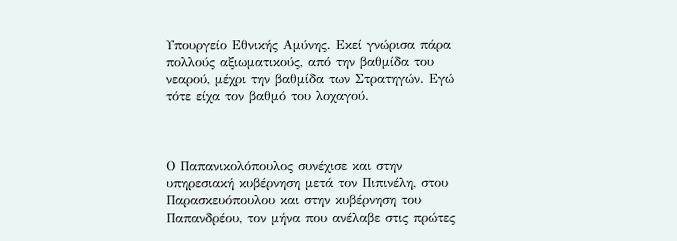Υπουργείο Εθνικής Αμύνης. Εκεί γνώρισα πάρα πολλούς αξιωματικούς, από την βαθμίδα του νεαρού, μέχρι την βαθμίδα των Στρατηγών. Εγώ τότε είχα τον βαθμό του λοχαγού.



Ο Παπανικολόπουλος συνέχισε και στην υπηρεσιακή κυβέρνηση μετά τον Πιπινέλη, στου Παρασκευόπουλου και στην κυβέρνηση του Παπανδρέου, τον μήνα που ανέλαβε στις πρώτες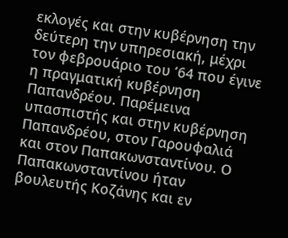εκλογές και στην κυβέρνηση την δεύτερη την υπηρεσιακή, μέχρι τον φεβρουάριο του ’64 που έγινε η πραγματική κυβέρνηση Παπανδρέου. Παρέμεινα υπασπιστής και στην κυβέρνηση Παπανδρέου, στον Γαρουφαλιά και στον Παπακωνσταντίνου. Ο Παπακωνσταντίνου ήταν βουλευτής Κοζάνης και εν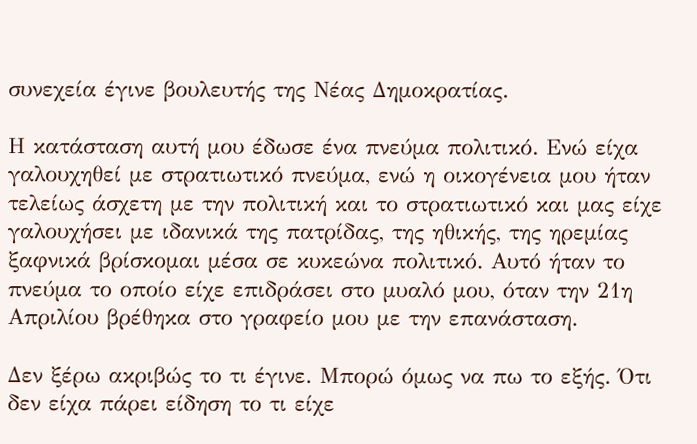συνεχεία έγινε βουλευτής της Νέας Δημοκρατίας.

Η κατάσταση αυτή μου έδωσε ένα πνεύμα πολιτικό. Ενώ είχα γαλουχηθεί με στρατιωτικό πνεύμα, ενώ η οικογένεια μου ήταν τελείως άσχετη με την πολιτική και το στρατιωτικό και μας είχε γαλουχήσει με ιδανικά της πατρίδας, της ηθικής, της ηρεμίας ξαφνικά βρίσκομαι μέσα σε κυκεώνα πολιτικό. Αυτό ήταν το πνεύμα το οποίο είχε επιδράσει στο μυαλό μου, όταν την 21η Απριλίου βρέθηκα στο γραφείο μου με την επανάσταση.

Δεν ξέρω ακριβώς το τι έγινε. Μπορώ όμως να πω το εξής. Ότι δεν είχα πάρει είδηση το τι είχε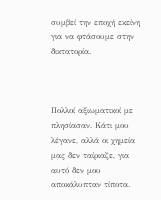συμβεί την εποχή εκείνη για να φτάσουμε στην δικτατορία.



Πολλοί αξιωματικοί με πλησίασαν. Κάτι μου λέγανε, αλλά οι χημεία μας δεν ταίριαζε, για αυτό δεν μου αποκάλυπταν τίποτα.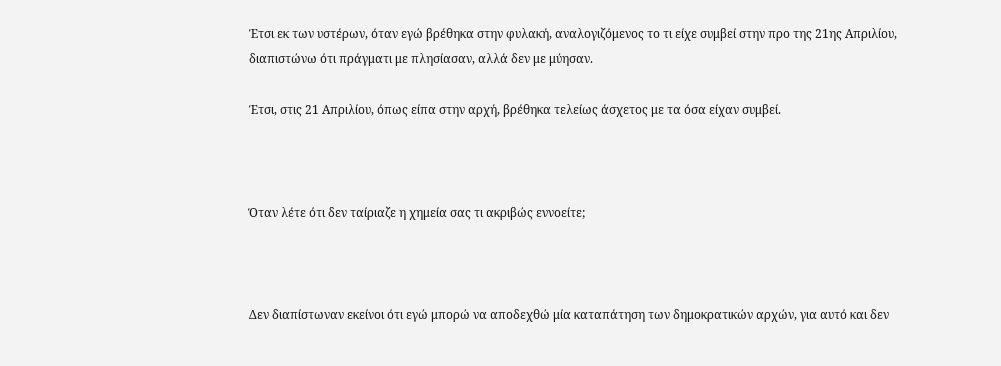Έτσι εκ των υστέρων, όταν εγώ βρέθηκα στην φυλακή, αναλογιζόμενος το τι είχε συμβεί στην προ της 21ης Απριλίου, διαπιστώνω ότι πράγματι με πλησίασαν, αλλά δεν με μύησαν.

Έτσι, στις 21 Απριλίου, όπως είπα στην αρχή, βρέθηκα τελείως άσχετος με τα όσα είχαν συμβεί.



Όταν λέτε ότι δεν ταίριαζε η χημεία σας τι ακριβώς εννοείτε;



Δεν διαπίστωναν εκείνοι ότι εγώ μπορώ να αποδεχθώ μία καταπάτηση των δημοκρατικών αρχών, για αυτό και δεν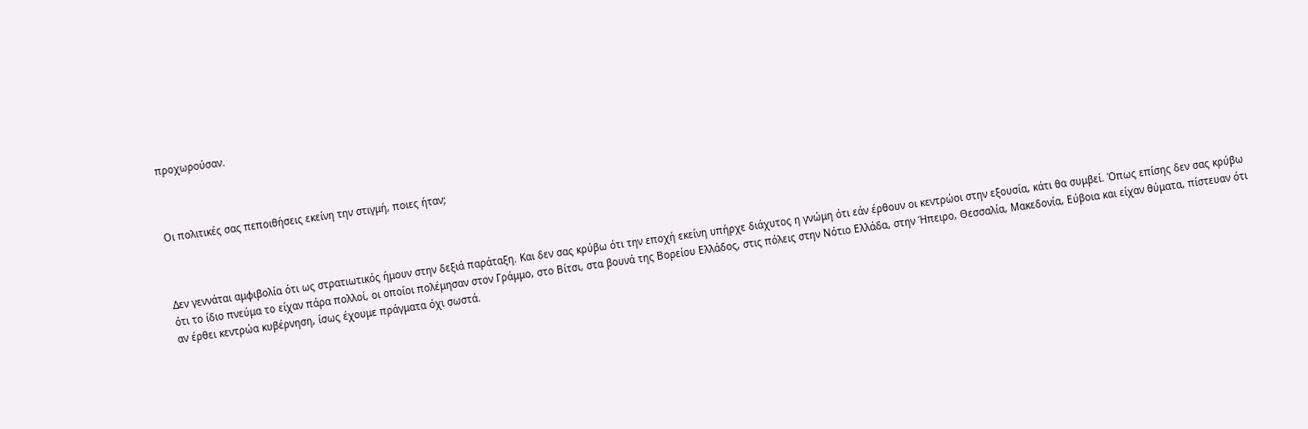προχωρούσαν.



Οι πολιτικές σας πεποιθήσεις εκείνη την στιγμή, ποιες ήταν;



Δεν γεννάται αμφιβολία ότι ως στρατιωτικός ήμουν στην δεξιά παράταξη. Και δεν σας κρύβω ότι την εποχή εκείνη υπήρχε διάχυτος η γνώμη ότι εάν έρθουν οι κεντρώοι στην εξουσία, κάτι θα συμβεί. Όπως επίσης δεν σας κρύβω ότι το ίδιο πνεύμα το είχαν πάρα πολλοί, οι οποίοι πολέμησαν στον Γράμμο, στο Βίτσι, στα βουνά της Βορείου Ελλάδος, στις πόλεις στην Νότιο Ελλάδα, στην Ήπειρο, Θεσσαλία, Μακεδονία, Εύβοια και είχαν θύματα, πίστευαν ότι αν έρθει κεντρώα κυβέρνηση, ίσως έχουμε πράγματα όχι σωστά.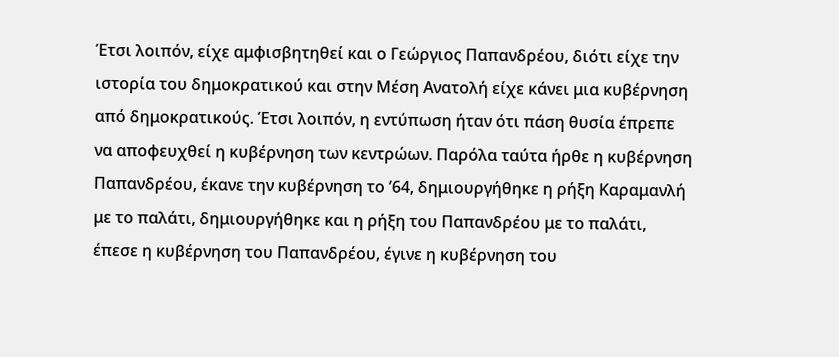Έτσι λοιπόν, είχε αμφισβητηθεί και ο Γεώργιος Παπανδρέου, διότι είχε την ιστορία του δημοκρατικού και στην Μέση Ανατολή είχε κάνει μια κυβέρνηση από δημοκρατικούς. Έτσι λοιπόν, η εντύπωση ήταν ότι πάση θυσία έπρεπε να αποφευχθεί η κυβέρνηση των κεντρώων. Παρόλα ταύτα ήρθε η κυβέρνηση Παπανδρέου, έκανε την κυβέρνηση το ’64, δημιουργήθηκε η ρήξη Καραμανλή με το παλάτι, δημιουργήθηκε και η ρήξη του Παπανδρέου με το παλάτι, έπεσε η κυβέρνηση του Παπανδρέου, έγινε η κυβέρνηση του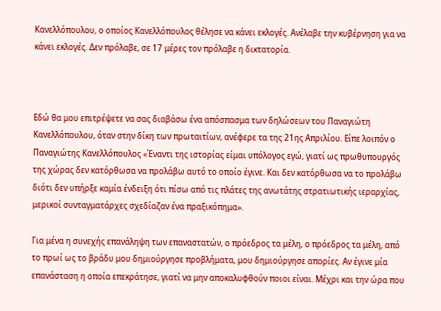Κανελλόπουλου, ο οποίος Κανελλόπουλος θέλησε να κάνει εκλογές. Ανέλαβε την κυβέρνηση για να κάνει εκλογές. Δεν πρόλαβε, σε 17 μέρες τον πρόλαβε η δικτατορία.



Εδώ θα μου επιτρέψετε να σας διαβάσω ένα απόσπασμα των δηλώσεων του Παναγιώτη Κανελλόπουλου, όταν στην δίκη των πρωταιτίων, ανέφερε τα της 21ης Απριλίου. Είπε λοιπόν ο Παναγιώτης Κανελλόπουλος «Έναντι της ιστορίας είμαι υπόλογος εγώ, γιατί ως πρωθυπουργός της χώρας δεν κατόρθωσα να προλάβω αυτό το οποίο έγινε. Και δεν κατόρθωσα να το προλάβω διότι δεν υπήρξε καμία ένδειξη ότι πίσω από τις πλάτες της ανωτάτης στρατιωτικής ιεραρχίας, μερικοί συνταγματάρχες σχεδίαζαν ένα πραξικόπημα».

Για μένα η συνεχής επανάληψη των επαναστατών, ο πρόεδρος τα μέλη, ο πρόεδρος τα μέλη, από το πρωί ως το βράδυ μου δημιούργησε προβλήματα, μου δημιούργησε απορίες. Αν έγινε μία επανάσταση η οποία επεκράτησε, γιατί να μην αποκαλυφθούν ποιοι είναι. Μέχρι και την ώρα που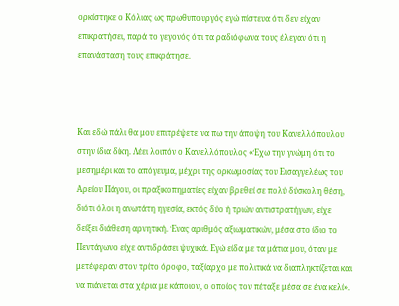ορκίστηκε ο Κόλιας ως πρωθυπουργός εγώ πίστευα ότι δεν είχαν επικρατήσει, παρά το γεγονός ότι τα ραδιόφωνα τους έλεγαν ότι η επανάσταση τους επικράτησε.



Και εδώ πάλι θα μου επιτρέψετε να πω την άποψη του Κανελλόπουλου στην ίδια δίκη. Λέει λοιπόν ο Κανελλόπουλος «Έχω την γνώμη ότι το μεσημέρι και το απόγευμα, μέχρι της ορκωμοσίας του Εισαγγελέως του Αρείου Πάγου, οι πραξικοπηματίες είχαν βρεθεί σε πολύ δύσκολη θέση, διότι όλοι η ανωτάτη ηγεσία, εκτός δύο ή τριών αντιστρατήγων, είχε δείξει διάθεση αρνητική. Ένας αριθμός αξιωματικών, μέσα στο ίδιο το Πεντάγωνο είχε αντιδράσει ψυχικά. Εγώ είδα με τα μάτια μου, όταν με μετέφεραν στον τρίτο όροφο, ταξίαρχο με πολιτικά να διαπληκτίζεται και να πιάνεται στα χέρια με κάποιον, ο οποίος τον πέταξε μέσα σε ένα κελί».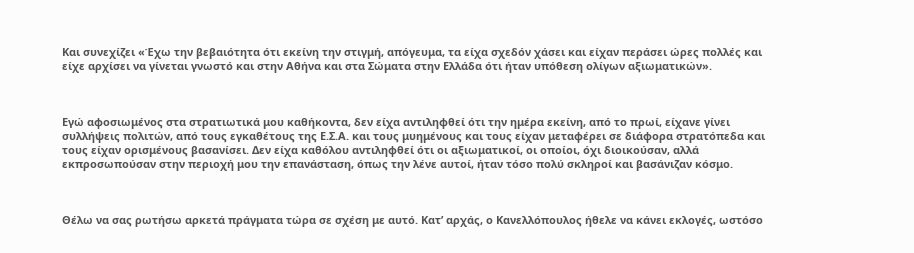Και συνεχίζει «Έχω την βεβαιότητα ότι εκείνη την στιγμή, απόγευμα, τα είχα σχεδόν χάσει και είχαν περάσει ώρες πολλές και είχε αρχίσει να γίνεται γνωστό και στην Αθήνα και στα Σώματα στην Ελλάδα ότι ήταν υπόθεση ολίγων αξιωματικών».



Εγώ αφοσιωμένος στα στρατιωτικά μου καθήκοντα, δεν είχα αντιληφθεί ότι την ημέρα εκείνη, από το πρωί, είχανε γίνει συλλήψεις πολιτών, από τους εγκαθέτους της Ε.Σ.Α. και τους μυημένους και τους είχαν μεταφέρει σε διάφορα στρατόπεδα και τους είχαν ορισμένους βασανίσει. Δεν είχα καθόλου αντιληφθεί ότι οι αξιωματικοί, οι οποίοι, όχι διοικούσαν, αλλά εκπροσωπούσαν στην περιοχή μου την επανάσταση, όπως την λένε αυτοί, ήταν τόσο πολύ σκληροί και βασάνιζαν κόσμο.



Θέλω να σας ρωτήσω αρκετά πράγματα τώρα σε σχέση με αυτό. Κατ’ αρχάς, ο Κανελλόπουλος ήθελε να κάνει εκλογές, ωστόσο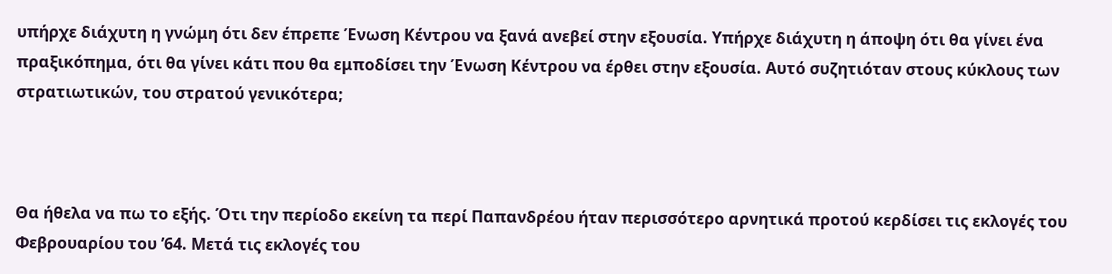υπήρχε διάχυτη η γνώμη ότι δεν έπρεπε Ένωση Κέντρου να ξανά ανεβεί στην εξουσία. Υπήρχε διάχυτη η άποψη ότι θα γίνει ένα πραξικόπημα, ότι θα γίνει κάτι που θα εμποδίσει την Ένωση Κέντρου να έρθει στην εξουσία. Αυτό συζητιόταν στους κύκλους των στρατιωτικών, του στρατού γενικότερα;



Θα ήθελα να πω το εξής. Ότι την περίοδο εκείνη τα περί Παπανδρέου ήταν περισσότερο αρνητικά προτού κερδίσει τις εκλογές του Φεβρουαρίου του ’64. Μετά τις εκλογές του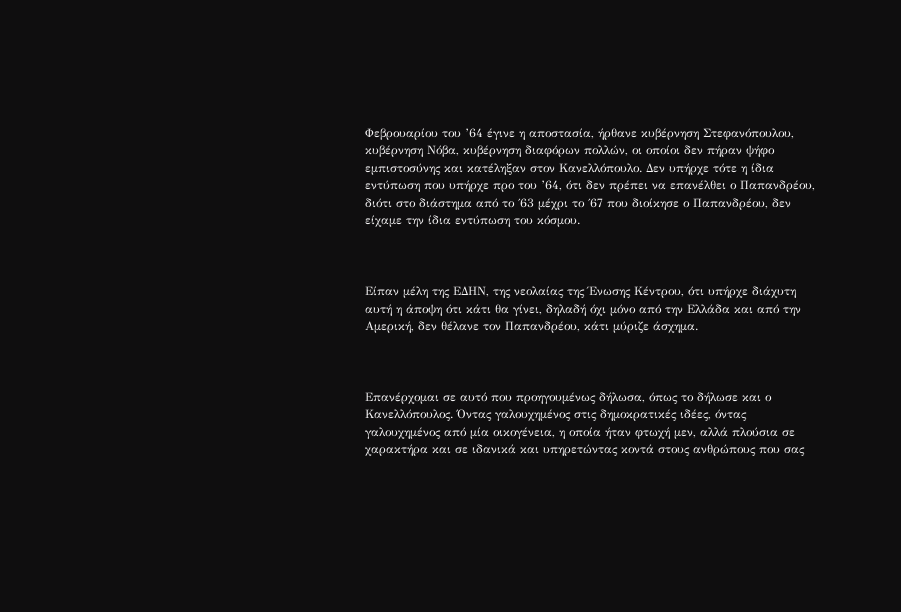Φεβρουαρίου του ’64 έγινε η αποστασία, ήρθανε κυβέρνηση Στεφανόπουλου, κυβέρνηση Νόβα, κυβέρνηση διαφόρων πολλών, οι οποίοι δεν πήραν ψήφο εμπιστοσύνης και κατέληξαν στον Κανελλόπουλο. Δεν υπήρχε τότε η ίδια  εντύπωση που υπήρχε προ του ’64, ότι δεν πρέπει να επανέλθει ο Παπανδρέου, διότι στο διάστημα από το ΄63 μέχρι το ΄67 που διοίκησε ο Παπανδρέου, δεν είχαμε την ίδια εντύπωση του κόσμου.



Είπαν μέλη της ΕΔΗΝ, της νεολαίας της Ένωσης Κέντρου, ότι υπήρχε διάχυτη αυτή η άποψη ότι κάτι θα γίνει, δηλαδή όχι μόνο από την Ελλάδα και από την Αμερική, δεν θέλανε τον Παπανδρέου, κάτι μύριζε άσχημα.



Επανέρχομαι σε αυτό που προηγουμένως δήλωσα, όπως το δήλωσε και ο Κανελλόπουλος. Όντας γαλουχημένος στις δημοκρατικές ιδέες, όντας γαλουχημένος από μία οικογένεια, η οποία ήταν φτωχή μεν, αλλά πλούσια σε χαρακτήρα και σε ιδανικά και υπηρετώντας κοντά στους ανθρώπους που σας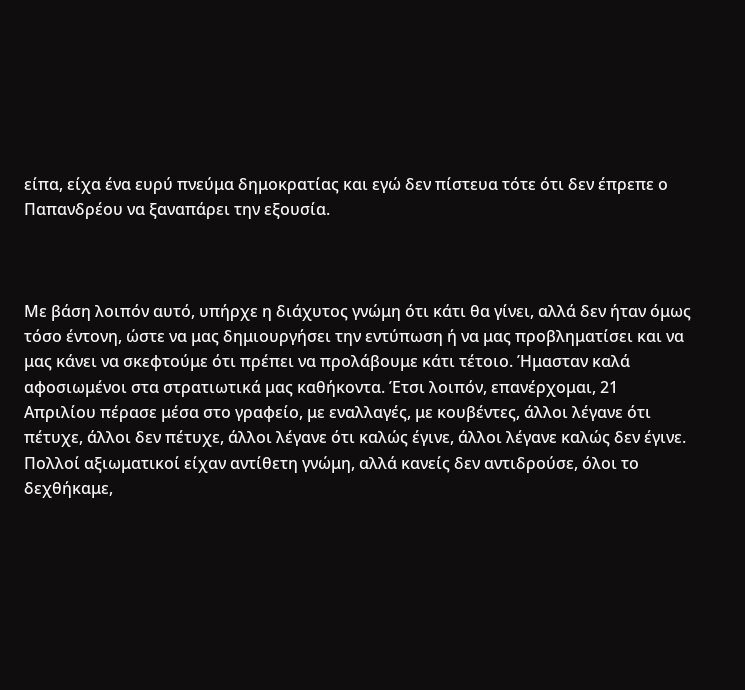είπα, είχα ένα ευρύ πνεύμα δημοκρατίας και εγώ δεν πίστευα τότε ότι δεν έπρεπε ο Παπανδρέου να ξαναπάρει την εξουσία.



Με βάση λοιπόν αυτό, υπήρχε η διάχυτος γνώμη ότι κάτι θα γίνει, αλλά δεν ήταν όμως τόσο έντονη, ώστε να μας δημιουργήσει την εντύπωση ή να μας προβληματίσει και να μας κάνει να σκεφτούμε ότι πρέπει να προλάβουμε κάτι τέτοιο. Ήμασταν καλά αφοσιωμένοι στα στρατιωτικά μας καθήκοντα. Έτσι λοιπόν, επανέρχομαι, 21 Απριλίου πέρασε μέσα στο γραφείο, με εναλλαγές, με κουβέντες, άλλοι λέγανε ότι πέτυχε, άλλοι δεν πέτυχε, άλλοι λέγανε ότι καλώς έγινε, άλλοι λέγανε καλώς δεν έγινε. Πολλοί αξιωματικοί είχαν αντίθετη γνώμη, αλλά κανείς δεν αντιδρούσε, όλοι το δεχθήκαμε,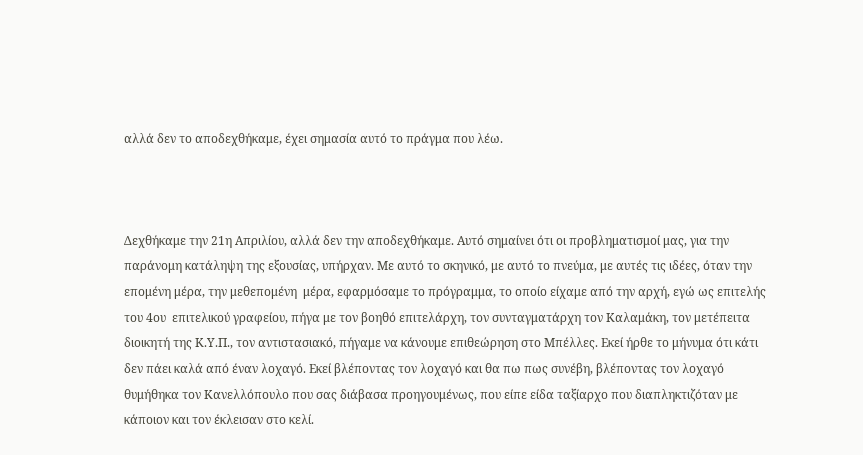αλλά δεν το αποδεχθήκαμε, έχει σημασία αυτό το πράγμα που λέω.



Δεχθήκαμε την 21η Απριλίου, αλλά δεν την αποδεχθήκαμε. Αυτό σημαίνει ότι οι προβληματισμοί μας, για την παράνομη κατάληψη της εξουσίας, υπήρχαν. Με αυτό το σκηνικό, με αυτό το πνεύμα, με αυτές τις ιδέες, όταν την επομένη μέρα, την μεθεπομένη  μέρα, εφαρμόσαμε το πρόγραμμα, το οποίο είχαμε από την αρχή, εγώ ως επιτελής του 4ου  επιτελικού γραφείου, πήγα με τον βοηθό επιτελάρχη, τον συνταγματάρχη τον Καλαμάκη, τον μετέπειτα διοικητή της Κ.Υ.Π., τον αντιστασιακό, πήγαμε να κάνουμε επιθεώρηση στο Μπέλλες. Εκεί ήρθε το μήνυμα ότι κάτι δεν πάει καλά από έναν λοχαγό. Εκεί βλέποντας τον λοχαγό και θα πω πως συνέβη, βλέποντας τον λοχαγό θυμήθηκα τον Κανελλόπουλο που σας διάβασα προηγουμένως, που είπε είδα ταξίαρχο που διαπληκτιζόταν με κάποιον και τον έκλεισαν στο κελί.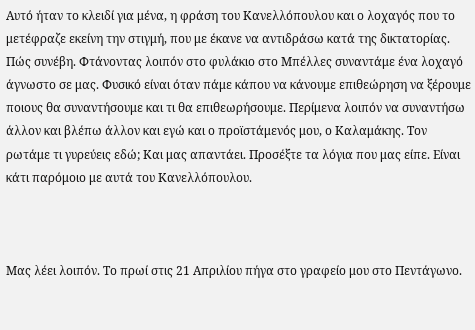Αυτό ήταν το κλειδί για μένα, η φράση του Κανελλόπουλου και ο λοχαγός που το μετέφραζε εκείνη την στιγμή, που με έκανε να αντιδράσω κατά της δικτατορίας. Πώς συνέβη. Φτάνοντας λοιπόν στο φυλάκιο στο Μπέλλες συναντάμε ένα λοχαγό άγνωστο σε μας. Φυσικό είναι όταν πάμε κάπου να κάνουμε επιθεώρηση να ξέρουμε ποιους θα συναντήσουμε και τι θα επιθεωρήσουμε. Περίμενα λοιπόν να συναντήσω άλλον και βλέπω άλλον και εγώ και ο προϊστάμενός μου, ο Καλαμάκης. Τον ρωτάμε τι γυρεύεις εδώ; Και μας απαντάει. Προσέξτε τα λόγια που μας είπε. Είναι κάτι παρόμοιο με αυτά του Κανελλόπουλου.



Μας λέει λοιπόν. Το πρωί στις 21 Απριλίου πήγα στο γραφείο μου στο Πεντάγωνο.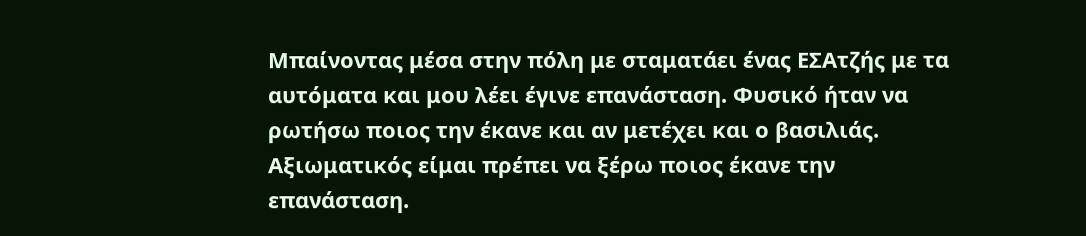Μπαίνοντας μέσα στην πόλη με σταματάει ένας ΕΣΑτζής με τα αυτόματα και μου λέει έγινε επανάσταση. Φυσικό ήταν να ρωτήσω ποιος την έκανε και αν μετέχει και ο βασιλιάς. Αξιωματικός είμαι πρέπει να ξέρω ποιος έκανε την επανάσταση.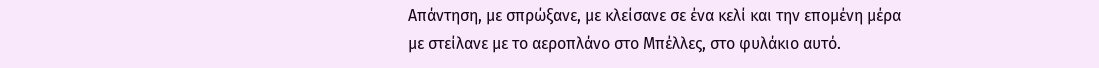Απάντηση, με σπρώξανε, με κλείσανε σε ένα κελί και την επομένη μέρα με στείλανε με το αεροπλάνο στο Μπέλλες, στο φυλάκιο αυτό.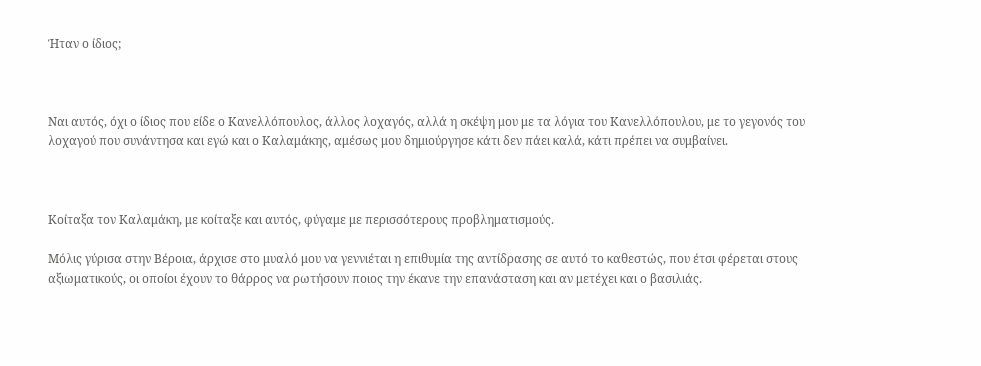Ήταν ο ίδιος;



Ναι αυτός, όχι ο ίδιος που είδε ο Κανελλόπουλος, άλλος λοχαγός, αλλά η σκέψη μου με τα λόγια του Κανελλόπουλου, με το γεγονός του λοχαγού που συνάντησα και εγώ και ο Καλαμάκης, αμέσως μου δημιούργησε κάτι δεν πάει καλά, κάτι πρέπει να συμβαίνει.



Κοίταξα τον Καλαμάκη, με κοίταξε και αυτός, φύγαμε με περισσότερους προβληματισμούς.

Μόλις γύρισα στην Βέροια, άρχισε στο μυαλό μου να γεννιέται η επιθυμία της αντίδρασης σε αυτό το καθεστώς, που έτσι φέρεται στους αξιωματικούς, οι οποίοι έχουν το θάρρος να ρωτήσουν ποιος την έκανε την επανάσταση και αν μετέχει και ο βασιλιάς.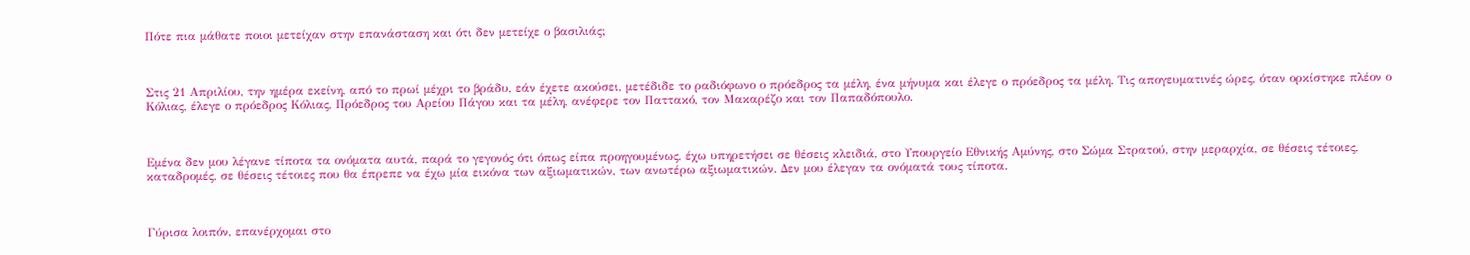Πότε πια μάθατε ποιοι μετείχαν στην επανάσταση και ότι δεν μετείχε ο βασιλιάς;



Στις 21 Απριλίου, την ημέρα εκείνη, από το πρωί μέχρι το βράδυ, εάν έχετε ακούσει, μετέδιδε το ραδιόφωνο ο πρόεδρος τα μέλη, ένα μήνυμα και έλεγε ο πρόεδρος τα μέλη. Τις απογευματινές ώρες, όταν ορκίστηκε πλέον ο Κόλιας, έλεγε ο πρόεδρος Κόλιας, Πρόεδρος του Αρείου Πάγου και τα μέλη, ανέφερε τον Παττακό, τον Μακαρέζο και τον Παπαδόπουλο.



Εμένα δεν μου λέγανε τίποτα τα ονόματα αυτά, παρά το γεγονός ότι όπως είπα προηγουμένως, έχω υπηρετήσει σε θέσεις κλειδιά, στο Υπουργείο Εθνικής Αμύνης, στο Σώμα Στρατού, στην μεραρχία, σε θέσεις τέτοιες, καταδρομές, σε θέσεις τέτοιες που θα έπρεπε να έχω μία εικόνα των αξιωματικών, των ανωτέρω αξιωματικών. Δεν μου έλεγαν τα ονόματά τους τίποτα.



Γύρισα λοιπόν, επανέρχομαι στο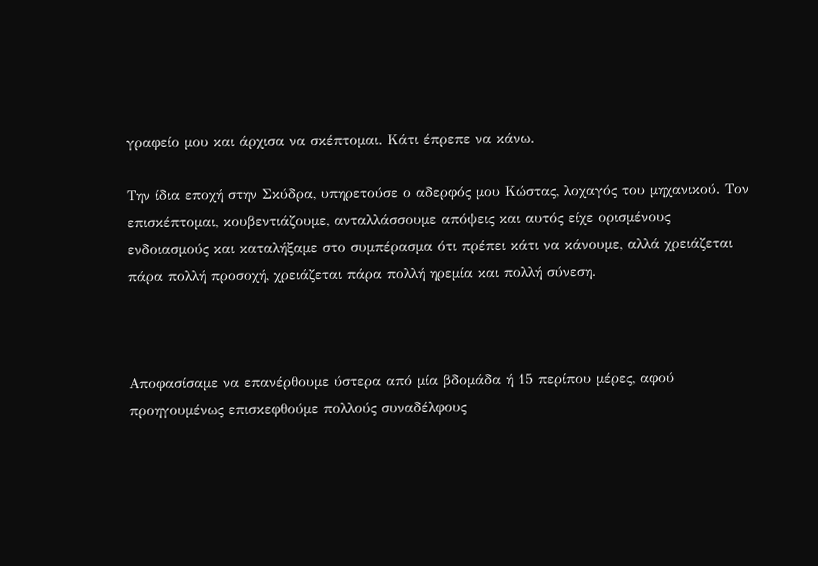γραφείο μου και άρχισα να σκέπτομαι. Κάτι έπρεπε να κάνω.

Την ίδια εποχή στην Σκύδρα, υπηρετούσε ο αδερφός μου Κώστας, λοχαγός του μηχανικού. Τον επισκέπτομαι, κουβεντιάζουμε, ανταλλάσσουμε απόψεις και αυτός είχε ορισμένους ενδοιασμούς και καταλήξαμε στο συμπέρασμα ότι πρέπει κάτι να κάνουμε, αλλά χρειάζεται πάρα πολλή προσοχή, χρειάζεται πάρα πολλή ηρεμία και πολλή σύνεση.



Αποφασίσαμε να επανέρθουμε ύστερα από μία βδομάδα ή 15 περίπου μέρες, αφού προηγουμένως επισκεφθούμε πολλούς συναδέλφους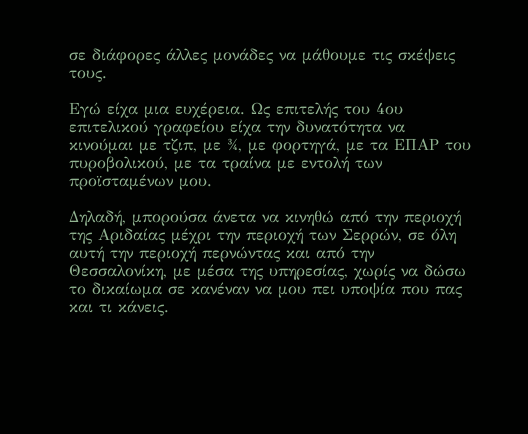σε διάφορες άλλες μονάδες να μάθουμε τις σκέψεις τους.

Εγώ είχα μια ευχέρεια. Ως επιτελής του 4ου επιτελικού γραφείου είχα την δυνατότητα να κινούμαι με τζιπ, με ¾, με φορτηγά, με τα ΕΠΑΡ του πυροβολικού, με τα τραίνα με εντολή των προϊσταμένων μου.

Δηλαδή, μπορούσα άνετα να κινηθώ από την περιοχή της Αριδαίας μέχρι την περιοχή των Σερρών, σε όλη αυτή την περιοχή περνώντας και από την Θεσσαλονίκη, με μέσα της υπηρεσίας, χωρίς να δώσω το δικαίωμα σε κανέναν να μου πει υποψία που πας και τι κάνεις.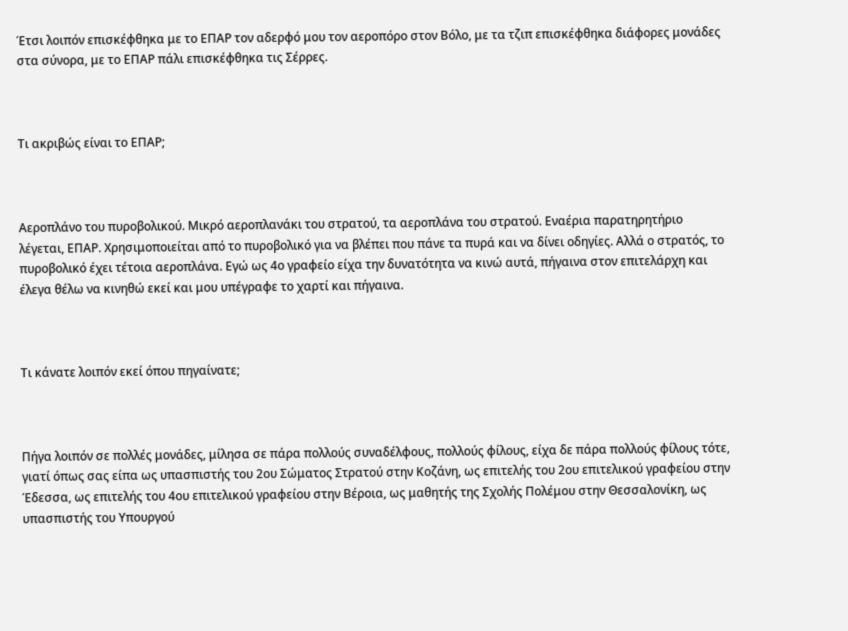Έτσι λοιπόν επισκέφθηκα με το ΕΠΑΡ τον αδερφό μου τον αεροπόρο στον Βόλο, με τα τζιπ επισκέφθηκα διάφορες μονάδες στα σύνορα, με το ΕΠΑΡ πάλι επισκέφθηκα τις Σέρρες.



Τι ακριβώς είναι το ΕΠΑΡ;



Αεροπλάνο του πυροβολικού. Μικρό αεροπλανάκι του στρατού, τα αεροπλάνα του στρατού. Εναέρια παρατηρητήριο λέγεται, ΕΠΑΡ. Χρησιμοποιείται από το πυροβολικό για να βλέπει που πάνε τα πυρά και να δίνει οδηγίες. Αλλά ο στρατός, το πυροβολικό έχει τέτοια αεροπλάνα. Εγώ ως 4ο γραφείο είχα την δυνατότητα να κινώ αυτά, πήγαινα στον επιτελάρχη και έλεγα θέλω να κινηθώ εκεί και μου υπέγραφε το χαρτί και πήγαινα.



Τι κάνατε λοιπόν εκεί όπου πηγαίνατε;



Πήγα λοιπόν σε πολλές μονάδες, μίλησα σε πάρα πολλούς συναδέλφους, πολλούς φίλους, είχα δε πάρα πολλούς φίλους τότε, γιατί όπως σας είπα ως υπασπιστής του 2ου Σώματος Στρατού στην Κοζάνη, ως επιτελής του 2ου επιτελικού γραφείου στην Έδεσσα, ως επιτελής του 4ου επιτελικού γραφείου στην Βέροια, ως μαθητής της Σχολής Πολέμου στην Θεσσαλονίκη, ως υπασπιστής του Υπουργού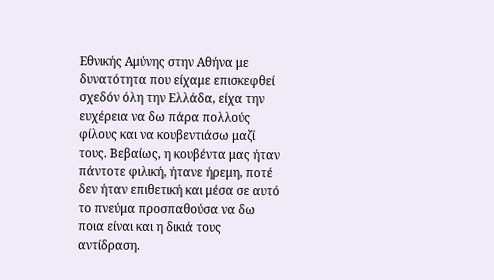Εθνικής Αμύνης στην Αθήνα με δυνατότητα που είχαμε επισκεφθεί σχεδόν όλη την Ελλάδα, είχα την ευχέρεια να δω πάρα πολλούς φίλους και να κουβεντιάσω μαζί τους. Βεβαίως, η κουβέντα μας ήταν πάντοτε φιλική, ήτανε ήρεμη, ποτέ δεν ήταν επιθετική και μέσα σε αυτό το πνεύμα προσπαθούσα να δω ποια είναι και η δικιά τους αντίδραση.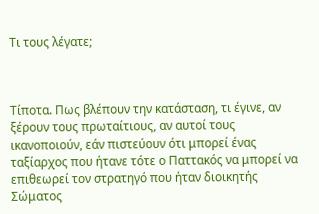Τι τους λέγατε;



Τίποτα. Πως βλέπουν την κατάσταση, τι έγινε, αν ξέρουν τους πρωταίτιους, αν αυτοί τους ικανοποιούν, εάν πιστεύουν ότι μπορεί ένας ταξίαρχος που ήτανε τότε ο Παττακός να μπορεί να επιθεωρεί τον στρατηγό που ήταν διοικητής Σώματος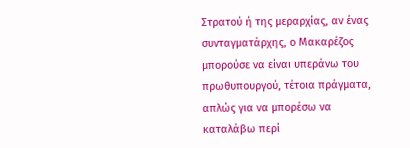Στρατού ή της μεραρχίας, αν ένας συνταγματάρχης, ο Μακαρέζος μπορούσε να είναι υπεράνω του πρωθυπουργού, τέτοια πράγματα, απλώς για να μπορέσω να καταλάβω περί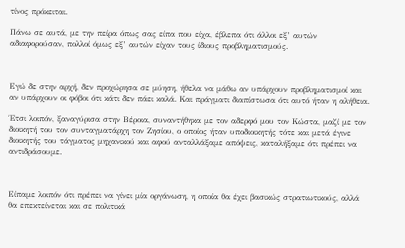τίνος πρόκειται.

Πάνω σε αυτά, με την πείρα όπως σας είπα που είχα, έβλεπα ότι άλλοι εξ’ αυτών αδιαφορούσαν, πολλοί όμως εξ’ αυτών είχαν τους ίδιους προβληματισμούς.



Εγώ δε στην αρχή, δεν προχώρησα σε μύηση, ήθελα να μάθω αν υπάρχουν προβληματισμοί και αν υπάρχουν οι φόβοι ότι κάτι δεν πάει καλά. Και πράγματι διαπίστωσα ότι αυτό ήταν η αλήθεια.

Έτσι λοιπόν, ξαναγύρισα στην Βέροια, συναντήθηκα με τον αδερφό μου τον Κώστα, μαζί με τον διοικητή του τον συνταγματάρχη τον Ζησίου, ο οποίος ήταν υποδιοικητής τότε και μετά έγινε διοικητής του τάγματος μηχανικού και αφού ανταλλάξαμε απόψεις, καταλήξαμε ότι πρέπει να αντιδράσουμε.



Είπαμε λοιπόν ότι πρέπει να γίνει μία οργάνωση, η οποία θα έχει βασικώς στρατιωτικούς, αλλά θα επεκτείνεται και σε πολιτικά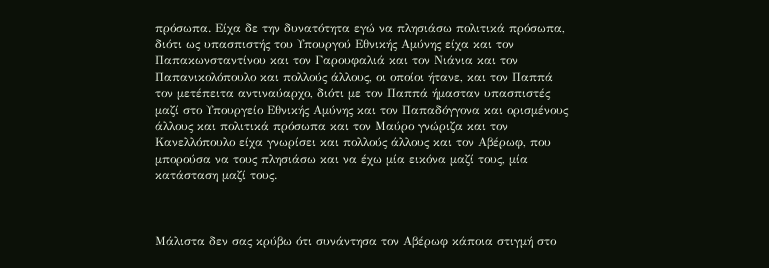πρόσωπα. Είχα δε την δυνατότητα εγώ να πλησιάσω πολιτικά πρόσωπα, διότι ως υπασπιστής του Υπουργού Εθνικής Αμύνης είχα και τον Παπακωνσταντίνου και τον Γαρουφαλιά και τον Νιάνια και τον Παπανικολόπουλο και πολλούς άλλους, οι οποίοι ήτανε, και τον Παππά τον μετέπειτα αντιναύαρχο, διότι με τον Παππά ήμασταν υπασπιστές μαζί στο Υπουργείο Εθνικής Αμύνης και τον Παπαδόγγονα και ορισμένους άλλους και πολιτικά πρόσωπα και τον Μαύρο γνώριζα και τον Κανελλόπουλο είχα γνωρίσει και πολλούς άλλους και τον Αβέρωφ, που μπορούσα να τους πλησιάσω και να έχω μία εικόνα μαζί τους, μία κατάσταση μαζί τους.



Μάλιστα δεν σας κρύβω ότι συνάντησα τον Αβέρωφ κάποια στιγμή στο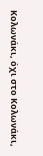Κολωνάκι, όχι στο Κολωνάκι,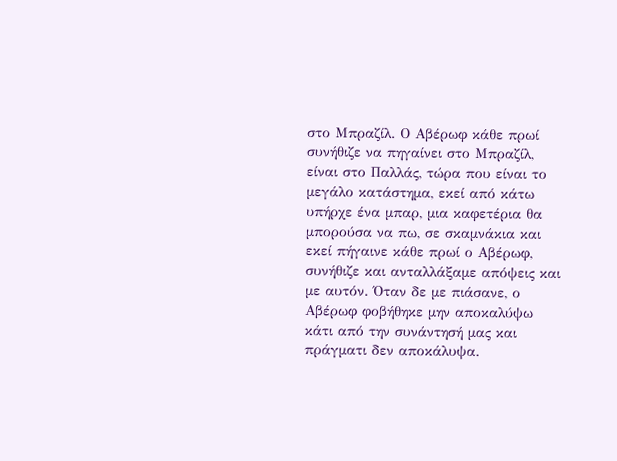στο Μπραζίλ. Ο Αβέρωφ κάθε πρωί συνήθιζε να πηγαίνει στο Μπραζίλ, είναι στο Παλλάς, τώρα που είναι το μεγάλο κατάστημα, εκεί από κάτω υπήρχε ένα μπαρ, μια καφετέρια θα μπορούσα να πω, σε σκαμνάκια και εκεί πήγαινε κάθε πρωί ο Αβέρωφ, συνήθιζε και ανταλλάξαμε απόψεις και με αυτόν. Όταν δε με πιάσανε, ο Αβέρωφ φοβήθηκε μην αποκαλύψω κάτι από την συνάντησή μας και πράγματι δεν αποκάλυψα.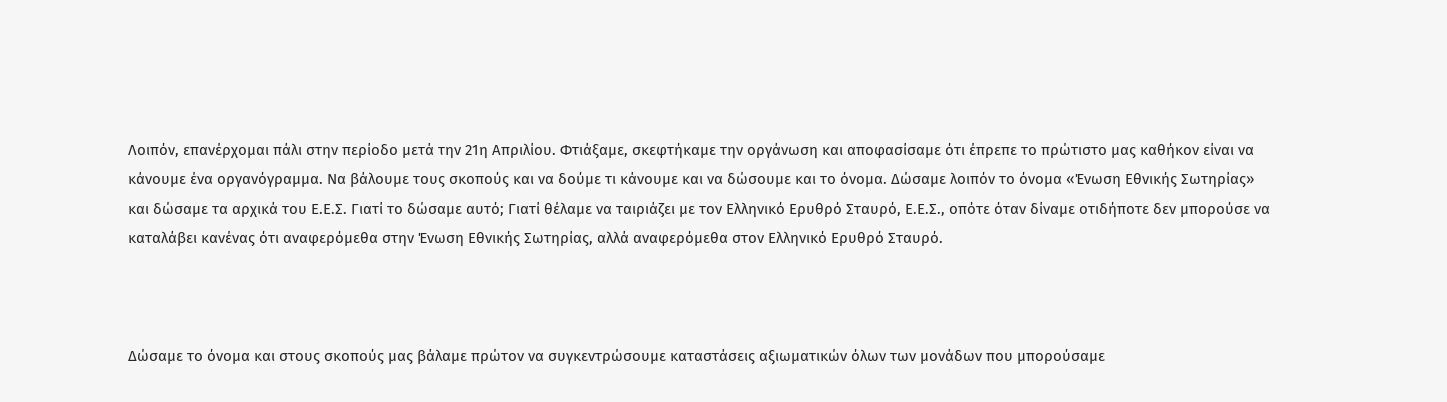Λοιπόν, επανέρχομαι πάλι στην περίοδο μετά την 21η Απριλίου. Φτιάξαμε, σκεφτήκαμε την οργάνωση και αποφασίσαμε ότι έπρεπε το πρώτιστο μας καθήκον είναι να κάνουμε ένα οργανόγραμμα. Να βάλουμε τους σκοπούς και να δούμε τι κάνουμε και να δώσουμε και το όνομα. Δώσαμε λοιπόν το όνομα «Ένωση Εθνικής Σωτηρίας» και δώσαμε τα αρχικά του Ε.Ε.Σ. Γιατί το δώσαμε αυτό; Γιατί θέλαμε να ταιριάζει με τον Ελληνικό Ερυθρό Σταυρό, Ε.Ε.Σ., οπότε όταν δίναμε οτιδήποτε δεν μπορούσε να καταλάβει κανένας ότι αναφερόμεθα στην Ένωση Εθνικής Σωτηρίας, αλλά αναφερόμεθα στον Ελληνικό Ερυθρό Σταυρό.



Δώσαμε το όνομα και στους σκοπούς μας βάλαμε πρώτον να συγκεντρώσουμε καταστάσεις αξιωματικών όλων των μονάδων που μπορούσαμε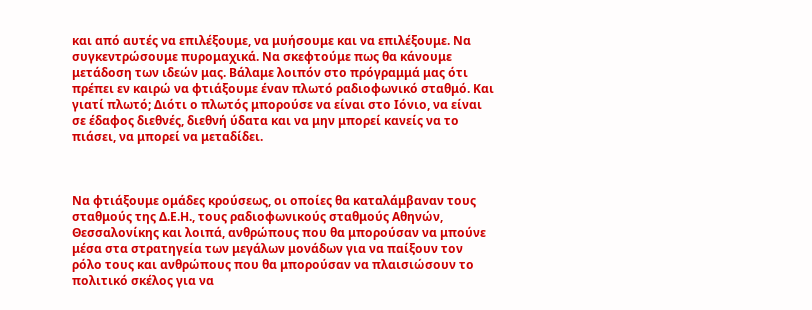και από αυτές να επιλέξουμε, να μυήσουμε και να επιλέξουμε. Να συγκεντρώσουμε πυρομαχικά. Να σκεφτούμε πως θα κάνουμε μετάδοση των ιδεών μας. Βάλαμε λοιπόν στο πρόγραμμά μας ότι πρέπει εν καιρώ να φτιάξουμε έναν πλωτό ραδιοφωνικό σταθμό. Και γιατί πλωτό; Διότι ο πλωτός μπορούσε να είναι στο Ιόνιο, να είναι σε έδαφος διεθνές, διεθνή ύδατα και να μην μπορεί κανείς να το πιάσει, να μπορεί να μεταδίδει.



Να φτιάξουμε ομάδες κρούσεως, οι οποίες θα καταλάμβαναν τους σταθμούς της Δ.Ε.Η., τους ραδιοφωνικούς σταθμούς Αθηνών, Θεσσαλονίκης και λοιπά, ανθρώπους που θα μπορούσαν να μπούνε μέσα στα στρατηγεία των μεγάλων μονάδων για να παίξουν τον ρόλο τους και ανθρώπους που θα μπορούσαν να πλαισιώσουν το πολιτικό σκέλος για να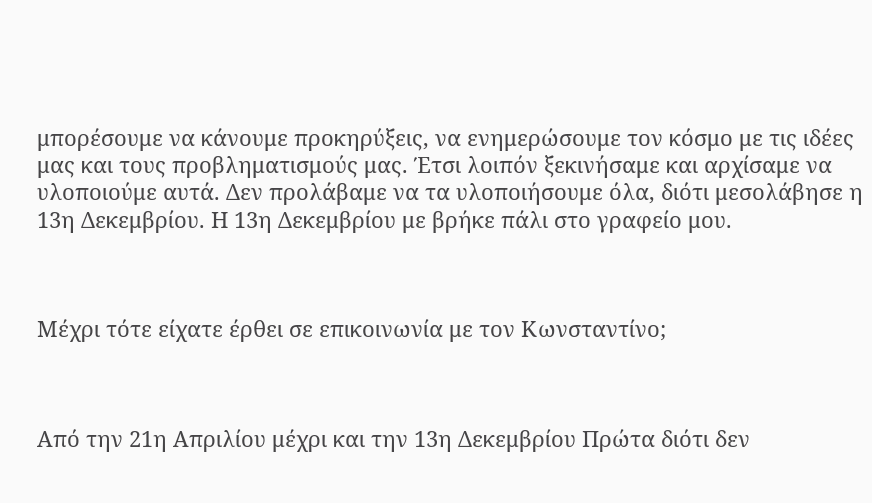μπορέσουμε να κάνουμε προκηρύξεις, να ενημερώσουμε τον κόσμο με τις ιδέες μας και τους προβληματισμούς μας. Έτσι λοιπόν ξεκινήσαμε και αρχίσαμε να υλοποιούμε αυτά. Δεν προλάβαμε να τα υλοποιήσουμε όλα, διότι μεσολάβησε η 13η Δεκεμβρίου. Η 13η Δεκεμβρίου με βρήκε πάλι στο γραφείο μου.



Μέχρι τότε είχατε έρθει σε επικοινωνία με τον Κωνσταντίνο;



Από την 21η Απριλίου μέχρι και την 13η Δεκεμβρίου Πρώτα διότι δεν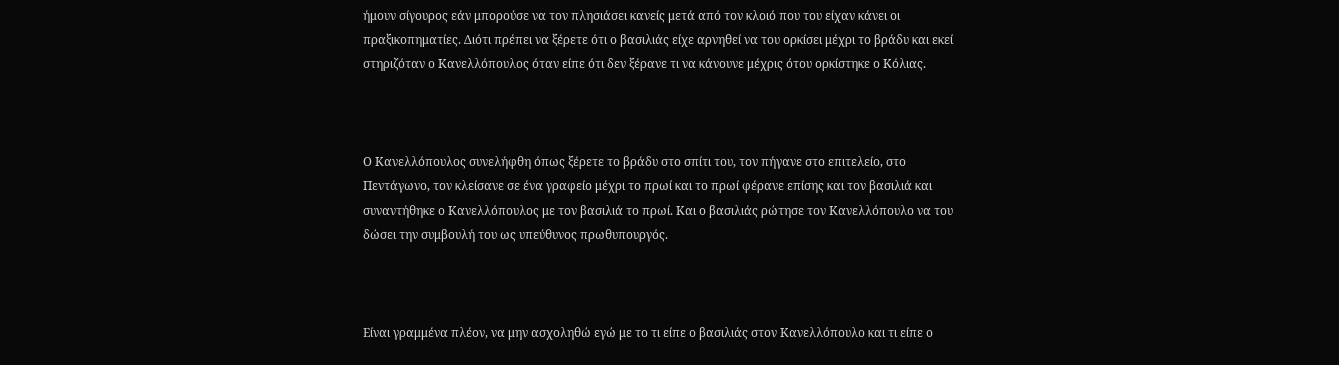ήμουν σίγουρος εάν μπορούσε να τον πλησιάσει κανείς μετά από τον κλοιό που του είχαν κάνει οι πραξικοπηματίες. Διότι πρέπει να ξέρετε ότι ο βασιλιάς είχε αρνηθεί να του ορκίσει μέχρι το βράδυ και εκεί στηριζόταν ο Κανελλόπουλος όταν είπε ότι δεν ξέρανε τι να κάνουνε μέχρις ότου ορκίστηκε ο Κόλιας.



Ο Κανελλόπουλος συνελήφθη όπως ξέρετε το βράδυ στο σπίτι του, τον πήγανε στο επιτελείο, στο Πεντάγωνο, τον κλείσανε σε ένα γραφείο μέχρι το πρωί και το πρωί φέρανε επίσης και τον βασιλιά και συναντήθηκε ο Κανελλόπουλος με τον βασιλιά το πρωί. Και ο βασιλιάς ρώτησε τον Κανελλόπουλο να του δώσει την συμβουλή του ως υπεύθυνος πρωθυπουργός.



Είναι γραμμένα πλέον, να μην ασχοληθώ εγώ με το τι είπε ο βασιλιάς στον Κανελλόπουλο και τι είπε ο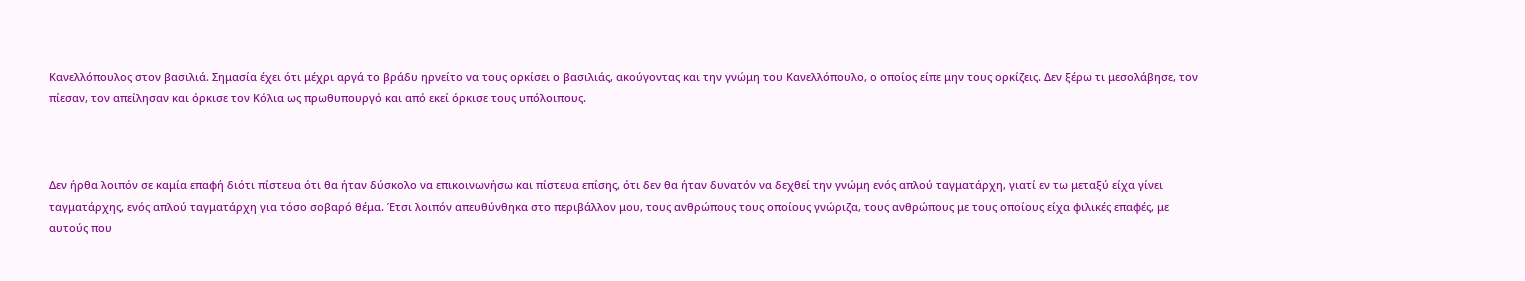Κανελλόπουλος στον βασιλιά. Σημασία έχει ότι μέχρι αργά το βράδυ ηρνείτο να τους ορκίσει ο βασιλιάς, ακούγοντας και την γνώμη του Κανελλόπουλο, ο οποίος είπε μην τους ορκίζεις. Δεν ξέρω τι μεσολάβησε, τον πίεσαν, τον απείλησαν και όρκισε τον Κόλια ως πρωθυπουργό και από εκεί όρκισε τους υπόλοιπους.



Δεν ήρθα λοιπόν σε καμία επαφή διότι πίστευα ότι θα ήταν δύσκολο να επικοινωνήσω και πίστευα επίσης, ότι δεν θα ήταν δυνατόν να δεχθεί την γνώμη ενός απλού ταγματάρχη, γιατί εν τω μεταξύ είχα γίνει ταγματάρχης, ενός απλού ταγματάρχη για τόσο σοβαρό θέμα. Έτσι λοιπόν απευθύνθηκα στο περιβάλλον μου, τους ανθρώπους τους οποίους γνώριζα, τους ανθρώπους με τους οποίους είχα φιλικές επαφές, με αυτούς που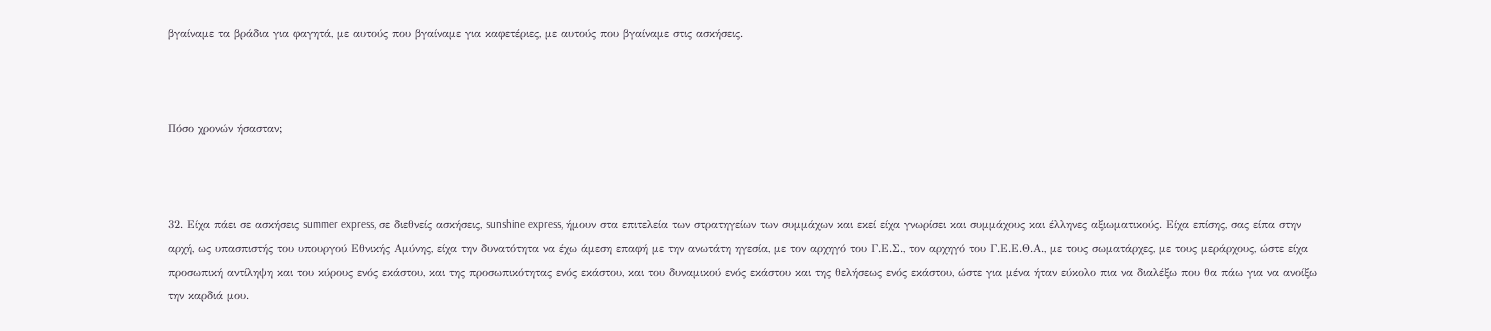βγαίναμε τα βράδια για φαγητά, με αυτούς που βγαίναμε για καφετέριες, με αυτούς που βγαίναμε στις ασκήσεις.



Πόσο χρονών ήσασταν;



32. Είχα πάει σε ασκήσεις summer express, σε διεθνείς ασκήσεις, sunshine express, ήμουν στα επιτελεία των στρατηγείων των συμμάχων και εκεί είχα γνωρίσει και συμμάχους και έλληνες αξιωματικούς. Είχα επίσης, σας είπα στην αρχή, ως υπασπιστής του υπουργού Εθνικής Αμύνης, είχα την δυνατότητα να έχω άμεση επαφή με την ανωτάτη ηγεσία, με τον αρχηγό του Γ.Ε.Σ., τον αρχηγό του Γ.Ε.Ε.Θ.Α., με τους σωματάρχες, με τους μεράρχους, ώστε είχα προσωπική αντίληψη και του κύρους ενός εκάστου, και της προσωπικότητας ενός εκάστου, και του δυναμικού ενός εκάστου και της θελήσεως ενός εκάστου, ώστε για μένα ήταν εύκολο πια να διαλέξω που θα πάω για να ανοίξω την καρδιά μου.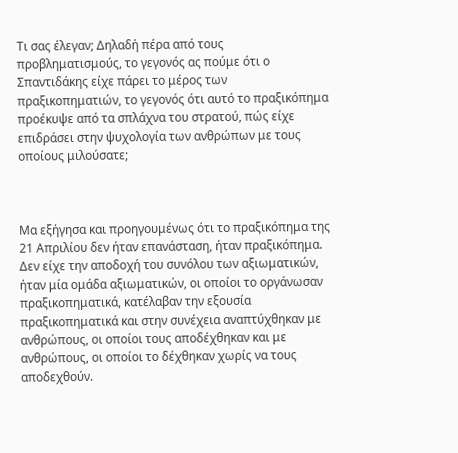Τι σας έλεγαν; Δηλαδή πέρα από τους προβληματισμούς, το γεγονός ας πούμε ότι ο Σπαντιδάκης είχε πάρει το μέρος των πραξικοπηματιών, το γεγονός ότι αυτό το πραξικόπημα προέκυψε από τα σπλάχνα του στρατού, πώς είχε επιδράσει στην ψυχολογία των ανθρώπων με τους οποίους μιλούσατε;



Μα εξήγησα και προηγουμένως ότι το πραξικόπημα της 21 Απριλίου δεν ήταν επανάσταση, ήταν πραξικόπημα. Δεν είχε την αποδοχή του συνόλου των αξιωματικών, ήταν μία ομάδα αξιωματικών, οι οποίοι το οργάνωσαν πραξικοπηματικά, κατέλαβαν την εξουσία πραξικοπηματικά και στην συνέχεια αναπτύχθηκαν με ανθρώπους, οι οποίοι τους αποδέχθηκαν και με ανθρώπους, οι οποίοι το δέχθηκαν χωρίς να τους αποδεχθούν.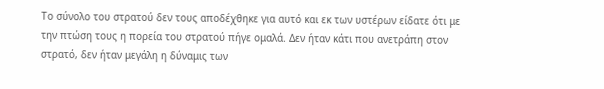Το σύνολο του στρατού δεν τους αποδέχθηκε για αυτό και εκ των υστέρων είδατε ότι με την πτώση τους η πορεία του στρατού πήγε ομαλά. Δεν ήταν κάτι που ανετράπη στον στρατό, δεν ήταν μεγάλη η δύναμις των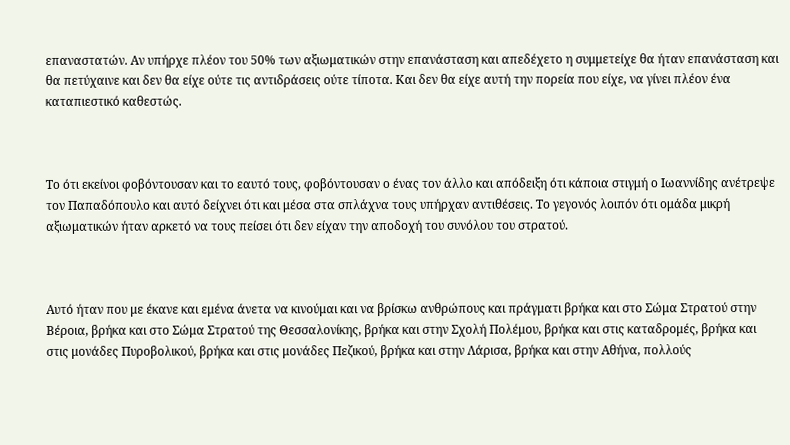επαναστατών. Αν υπήρχε πλέον του 50% των αξιωματικών στην επανάσταση και απεδέχετο η συμμετείχε θα ήταν επανάσταση και θα πετύχαινε και δεν θα είχε ούτε τις αντιδράσεις ούτε τίποτα. Και δεν θα είχε αυτή την πορεία που είχε, να γίνει πλέον ένα καταπιεστικό καθεστώς.



Το ότι εκείνοι φοβόντουσαν και το εαυτό τους, φοβόντουσαν ο ένας τον άλλο και απόδειξη ότι κάποια στιγμή ο Ιωαννίδης ανέτρεψε τον Παπαδόπουλο και αυτό δείχνει ότι και μέσα στα σπλάχνα τους υπήρχαν αντιθέσεις. Το γεγονός λοιπόν ότι ομάδα μικρή αξιωματικών ήταν αρκετό να τους πείσει ότι δεν είχαν την αποδοχή του συνόλου του στρατού.



Αυτό ήταν που με έκανε και εμένα άνετα να κινούμαι και να βρίσκω ανθρώπους και πράγματι βρήκα και στο Σώμα Στρατού στην Βέροια, βρήκα και στο Σώμα Στρατού της Θεσσαλονίκης, βρήκα και στην Σχολή Πολέμου, βρήκα και στις καταδρομές, βρήκα και στις μονάδες Πυροβολικού, βρήκα και στις μονάδες Πεζικού, βρήκα και στην Λάρισα, βρήκα και στην Αθήνα, πολλούς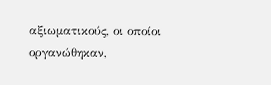αξιωματικούς, οι οποίοι οργανώθηκαν,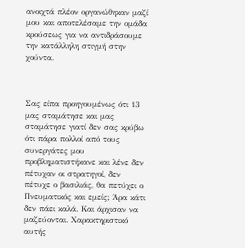ανοιχτά πλέον οργανώθηκαν μαζί μου και αποτελέσαμε την ομάδα κρούσεως για να αντιδράσουμε την κατάλληλη στιγμή στην χούντα.



Σας είπα προηγουμένως ότι 13 μας σταμάτησε και μας σταμάτησε γιατί δεν σας κρύβω ότι πάρα πολλοί από τους συνεργάτες μου προβληματιστήκανε και λένε δεν πέτυχαν οι στρατηγοί, δεν πέτυχε ο βασιλιάς, θα πετύχει ο Πνευματικός και εμείς; Άρα κάτι δεν πάει καλά. Και άρχισαν να μαζεύονται. Χαρακτηριστικό αυτής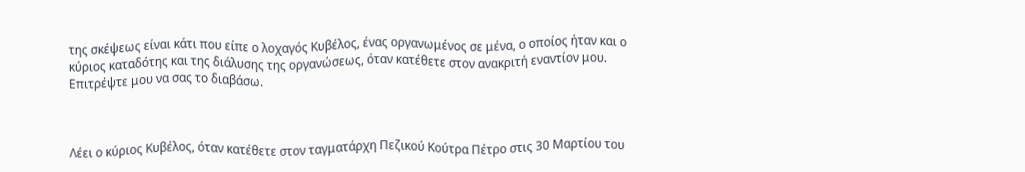της σκέψεως είναι κάτι που είπε ο λοχαγός Κυβέλος, ένας οργανωμένος σε μένα, ο οποίος ήταν και ο κύριος καταδότης και της διάλυσης της οργανώσεως, όταν κατέθετε στον ανακριτή εναντίον μου. Επιτρέψτε μου να σας το διαβάσω.



Λέει ο κύριος Κυβέλος, όταν κατέθετε στον ταγματάρχη Πεζικού Κούτρα Πέτρο στις 30 Μαρτίου του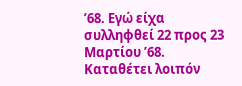’68. Εγώ είχα συλληφθεί 22 προς 23 Μαρτίου ’68. Καταθέτει λοιπόν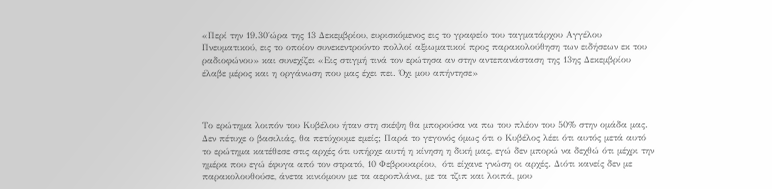«Περί την 19.30΄ώρα της 13 Δεκεμβρίου, ευρισκόμενος εις το γραφείο του ταγματάρχου Αγγέλου Πνευματικού, εις το οποίον συνεκεντρούντο πολλοί αξιωματικοί προς παρακολούθηση των ειδήσεων εκ του ραδιοφώνου» και συνεχίζει «Εις στιγμή τινά τον ερώτησα αν στην αντεπανάσταση της 13ης Δεκεμβρίου έλαβε μέρος και η οργάνωση που μας έχει πει. Όχι μου απήντησε»



Το ερώτημα λοιπόν του Κυβέλου ήταν στη σκέψη θα μπορούσα να πω του πλέον του 50% στην ομάδα μας. Δεν πέτυχε ο βασιλιάς, θα πετύχουμε εμείς; Παρά το γεγονός όμως ότι ο Κυβέλος λέει ότι αυτός μετά αυτό το ερώτημα κατέθεσε στις αρχές ότι υπήρχε αυτή η κίνηση η δική μας, εγώ δεν μπορώ να δεχθώ ότι μέχρι την ημέρα που εγώ έφυγα από τον στρατό, 10 Φεβρουαρίου,  ότι είχανε γνώση οι αρχές. Διότι κανείς δεν με παρακολουθούσε, άνετα κινιόμουν με τα αεροπλάνα, με τα τζιπ και λοιπά, μου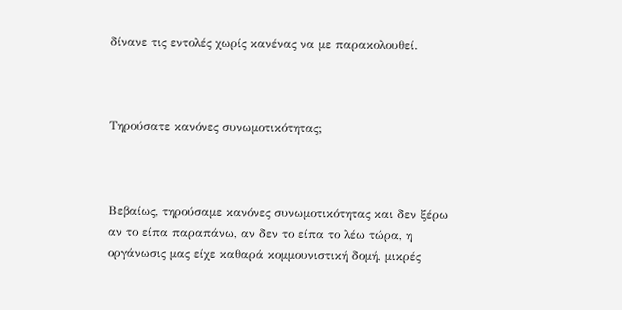δίνανε τις εντολές χωρίς κανένας να με παρακολουθεί.



Τηρούσατε κανόνες συνωμοτικότητας;



Βεβαίως, τηρούσαμε κανόνες συνωμοτικότητας και δεν ξέρω αν το είπα παραπάνω, αν δεν το είπα το λέω τώρα, η οργάνωσις μας είχε καθαρά κομμουνιστική δομή, μικρές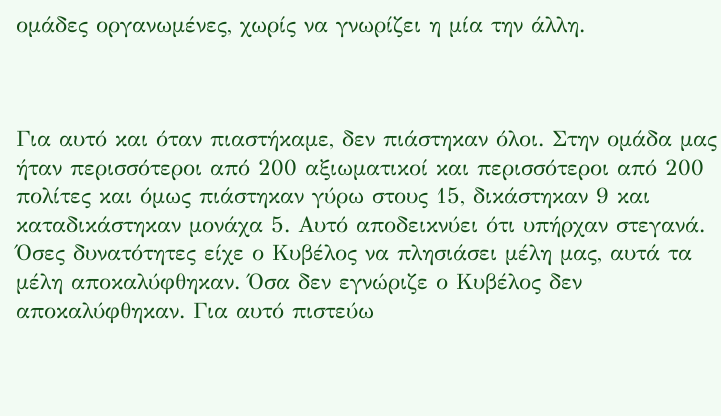ομάδες οργανωμένες, χωρίς να γνωρίζει η μία την άλλη.



Για αυτό και όταν πιαστήκαμε, δεν πιάστηκαν όλοι. Στην ομάδα μας ήταν περισσότεροι από 200 αξιωματικοί και περισσότεροι από 200 πολίτες και όμως πιάστηκαν γύρω στους 15, δικάστηκαν 9 και καταδικάστηκαν μονάχα 5. Αυτό αποδεικνύει ότι υπήρχαν στεγανά. Όσες δυνατότητες είχε ο Κυβέλος να πλησιάσει μέλη μας, αυτά τα μέλη αποκαλύφθηκαν. Όσα δεν εγνώριζε ο Κυβέλος δεν αποκαλύφθηκαν. Για αυτό πιστεύω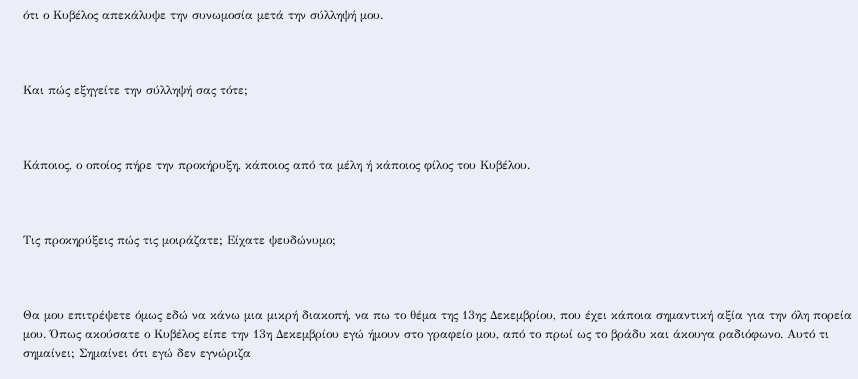ότι ο Κυβέλος απεκάλυψε την συνωμοσία μετά την σύλληψή μου.



Και πώς εξηγείτε την σύλληψή σας τότε;



Κάποιος, ο οποίος πήρε την προκήρυξη, κάποιος από τα μέλη ή κάποιος φίλος του Κυβέλου.



Τις προκηρύξεις πώς τις μοιράζατε; Είχατε ψευδώνυμο;



Θα μου επιτρέψετε όμως εδώ να κάνω μια μικρή διακοπή, να πω το θέμα της 13ης Δεκεμβρίου, που έχει κάποια σημαντική αξία για την όλη πορεία μου. Όπως ακούσατε ο Κυβέλος είπε την 13η Δεκεμβρίου εγώ ήμουν στο γραφείο μου, από το πρωί ως το βράδυ και άκουγα ραδιόφωνο. Αυτό τι σημαίνει; Σημαίνει ότι εγώ δεν εγνώριζα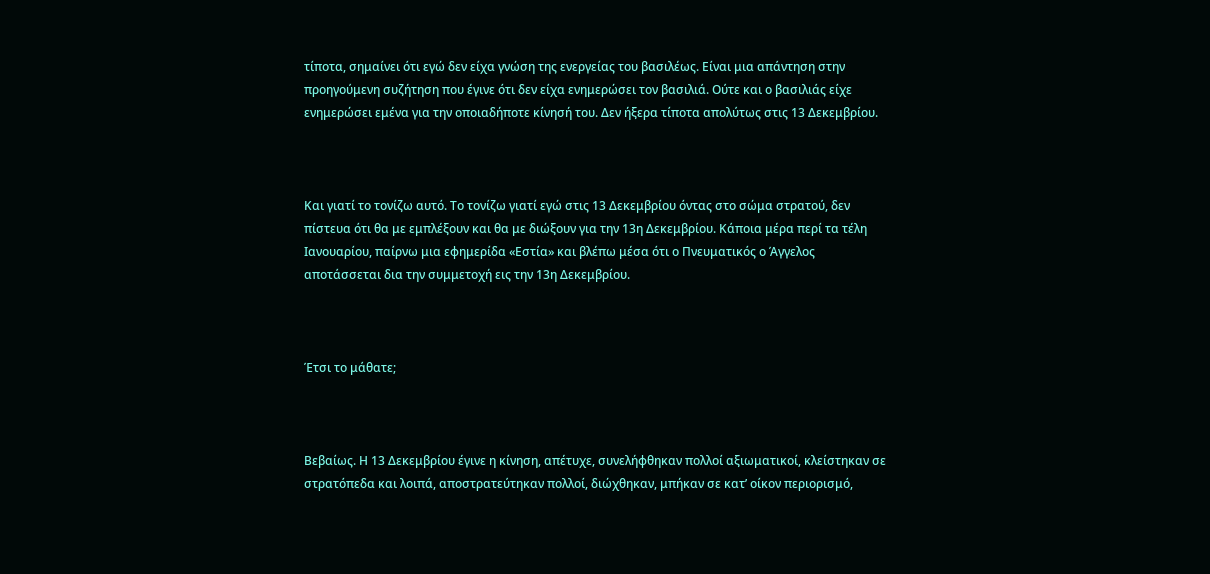τίποτα, σημαίνει ότι εγώ δεν είχα γνώση της ενεργείας του βασιλέως. Είναι μια απάντηση στην προηγούμενη συζήτηση που έγινε ότι δεν είχα ενημερώσει τον βασιλιά. Ούτε και ο βασιλιάς είχε ενημερώσει εμένα για την οποιαδήποτε κίνησή του. Δεν ήξερα τίποτα απολύτως στις 13 Δεκεμβρίου.



Και γιατί το τονίζω αυτό. Το τονίζω γιατί εγώ στις 13 Δεκεμβρίου όντας στο σώμα στρατού, δεν πίστευα ότι θα με εμπλέξουν και θα με διώξουν για την 13η Δεκεμβρίου. Κάποια μέρα περί τα τέλη Ιανουαρίου, παίρνω μια εφημερίδα «Εστία» και βλέπω μέσα ότι ο Πνευματικός ο Άγγελος αποτάσσεται δια την συμμετοχή εις την 13η Δεκεμβρίου.



Έτσι το μάθατε;



Βεβαίως. Η 13 Δεκεμβρίου έγινε η κίνηση, απέτυχε, συνελήφθηκαν πολλοί αξιωματικοί, κλείστηκαν σε στρατόπεδα και λοιπά, αποστρατεύτηκαν πολλοί, διώχθηκαν, μπήκαν σε κατ’ οίκον περιορισμό,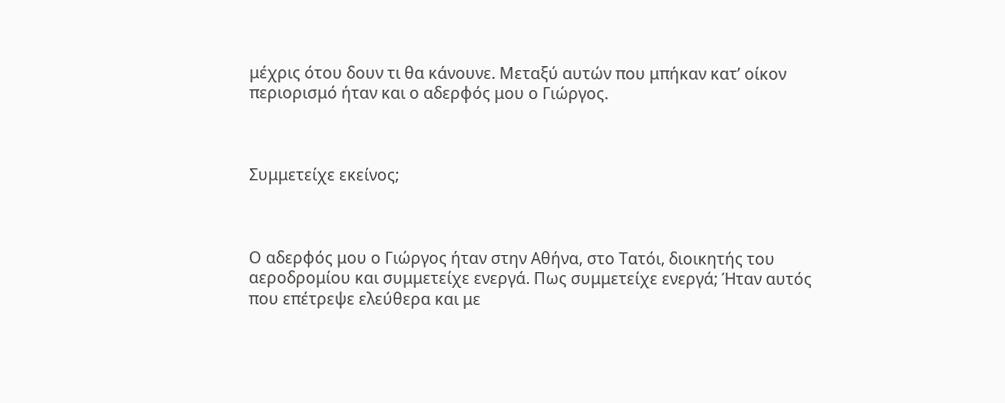μέχρις ότου δουν τι θα κάνουνε. Μεταξύ αυτών που μπήκαν κατ’ οίκον περιορισμό ήταν και ο αδερφός μου ο Γιώργος.



Συμμετείχε εκείνος;



Ο αδερφός μου ο Γιώργος ήταν στην Αθήνα, στο Τατόι, διοικητής του αεροδρομίου και συμμετείχε ενεργά. Πως συμμετείχε ενεργά; Ήταν αυτός που επέτρεψε ελεύθερα και με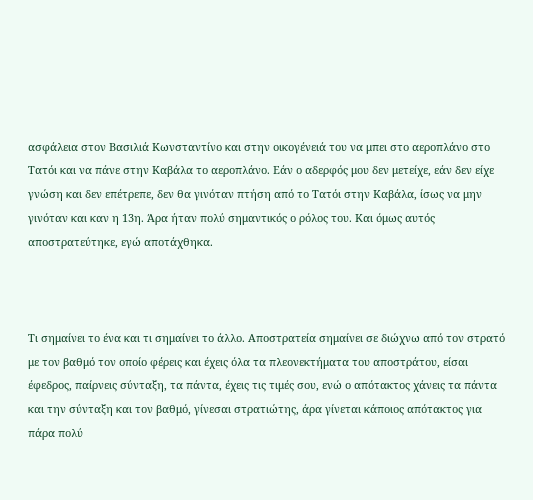ασφάλεια στον Βασιλιά Κωνσταντίνο και στην οικογένειά του να μπει στο αεροπλάνο στο Τατόι και να πάνε στην Καβάλα το αεροπλάνο. Εάν ο αδερφός μου δεν μετείχε, εάν δεν είχε γνώση και δεν επέτρεπε, δεν θα γινόταν πτήση από το Τατόι στην Καβάλα, ίσως να μην γινόταν και καν η 13η. Άρα ήταν πολύ σημαντικός ο ρόλος του. Και όμως αυτός αποστρατεύτηκε, εγώ αποτάχθηκα.



Τι σημαίνει το ένα και τι σημαίνει το άλλο. Αποστρατεία σημαίνει σε διώχνω από τον στρατό με τον βαθμό τον οποίο φέρεις και έχεις όλα τα πλεονεκτήματα του αποστράτου, είσαι έφεδρος, παίρνεις σύνταξη, τα πάντα, έχεις τις τιμές σου, ενώ ο απότακτος χάνεις τα πάντα και την σύνταξη και τον βαθμό, γίνεσαι στρατιώτης, άρα γίνεται κάποιος απότακτος για πάρα πολύ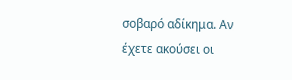σοβαρό αδίκημα. Αν έχετε ακούσει οι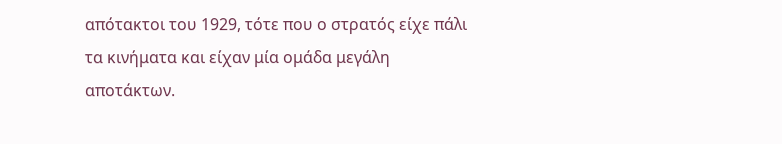απότακτοι του 1929, τότε που ο στρατός είχε πάλι τα κινήματα και είχαν μία ομάδα μεγάλη αποτάκτων.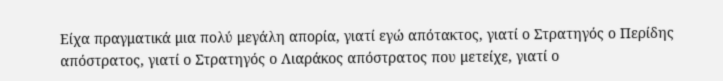Είχα πραγματικά μια πολύ μεγάλη απορία, γιατί εγώ απότακτος, γιατί ο Στρατηγός ο Περίδης απόστρατος, γιατί ο Στρατηγός ο Λιαράκος απόστρατος που μετείχε, γιατί ο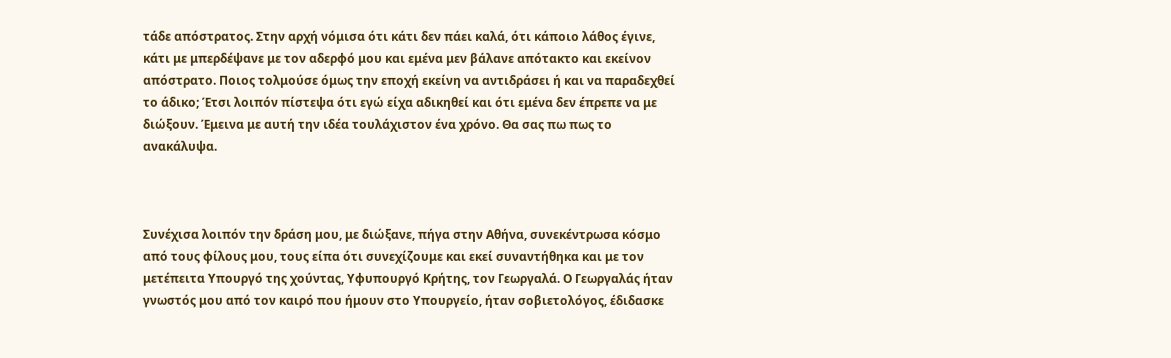τάδε απόστρατος. Στην αρχή νόμισα ότι κάτι δεν πάει καλά, ότι κάποιο λάθος έγινε, κάτι με μπερδέψανε με τον αδερφό μου και εμένα μεν βάλανε απότακτο και εκείνον απόστρατο. Ποιος τολμούσε όμως την εποχή εκείνη να αντιδράσει ή και να παραδεχθεί το άδικο; Έτσι λοιπόν πίστεψα ότι εγώ είχα αδικηθεί και ότι εμένα δεν έπρεπε να με διώξουν. Έμεινα με αυτή την ιδέα τουλάχιστον ένα χρόνο. Θα σας πω πως το ανακάλυψα.



Συνέχισα λοιπόν την δράση μου, με διώξανε, πήγα στην Αθήνα, συνεκέντρωσα κόσμο από τους φίλους μου, τους είπα ότι συνεχίζουμε και εκεί συναντήθηκα και με τον μετέπειτα Υπουργό της χούντας, Υφυπουργό Κρήτης, τον Γεωργαλά. Ο Γεωργαλάς ήταν γνωστός μου από τον καιρό που ήμουν στο Υπουργείο, ήταν σοβιετολόγος, έδιδασκε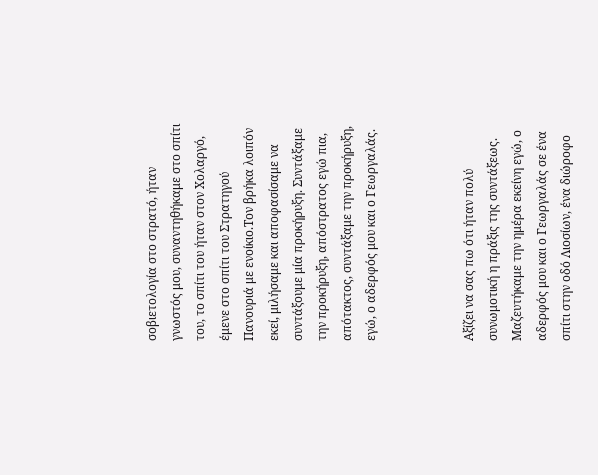σοβιετολογία στο στρατό, ήταν γνωστός μου, συναντηθήκαμε στο σπίτι του, το σπίτι του ήταν στον Χολαργό, έμενε στο σπίτι του Στρατηγού Πανουριά με ενοίκιο.Τον βρήκα λοιπόν εκεί, μιλήσαμε και αποφασίσαμε να συντάξουμε μία προκήρυξη. Συντάξαμε την προκήρυξη, απόστρατος εγώ πια, απότακτος, συντάξαμε την προκήρυξη, εγώ, ο αδερφός μου και ο Γεωργαλάς.



Αξίζει να σας πω ότι ήταν πολύ συνωμοτική η πράξις της συντάξεως. Μαζευτήκαμε την ημέρα εκείνη εγώ, ο αδερφός μου και ο Γεωργαλάς σε ένα σπίτι στην οδό Λιοσίων, ένα διώροφο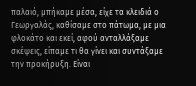παλαιό, μπήκαμε μέσα, είχε τα κλειδιά ο Γεωργαλάς, καθίσαμε στο πάτωμα, με μια φλοκάτο και εκεί, αφού ανταλλάξαμε σκέψεις, είπαμε τι θα γίνει και συντάξαμε την προκήρυξη. Είναι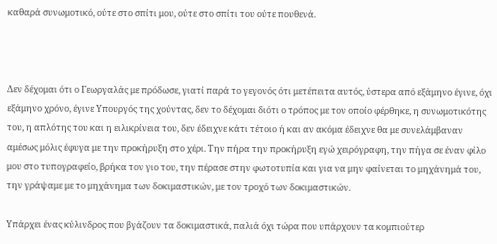καθαρά συνωμοτικό, ούτε στο σπίτι μου, ούτε στο σπίτι του ούτε πουθενά.



Δεν δέχομαι ότι ο Γεωργαλάς με πρόδωσε, γιατί παρά το γεγονός ότι μετέπειτα αυτός, ύστερα από εξάμηνο έγινε, όχι εξάμηνο χρόνο, έγινε Υπουργός της χούντας, δεν το δέχομαι διότι ο τρόπος με τον οποίο φέρθηκε, η συνωμοτικότης του, η απλότης του και η ειλικρίνεια του, δεν έδειχνε κάτι τέτοιο ή και αν ακόμα έδειχνε θα με συνελάμβαναν αμέσως μόλις έφυγα με την προκήρυξη στο χέρι. Την πήρα την προκήρυξη εγώ χειρόγραφη, την πήγα σε έναν φίλο μου στο τυπογραφείο, βρήκα τον γιο του, την πέρασε στην φωτοτυπία και για να μην φαίνεται το μηχάνημά του, την γράψαμε με το μηχάνημα των δοκιμαστικών, με τον τροχό των δοκιμαστικών.

Υπάρχει ένας κύλινδρος που βγάζουν τα δοκιμαστικά, παλιά όχι τώρα που υπάρχουν τα κομπιούτερ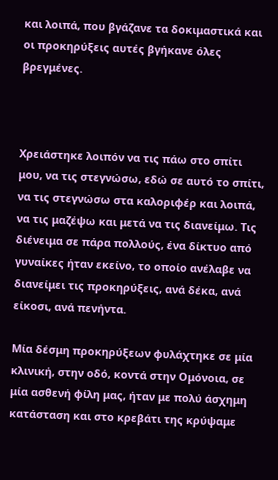και λοιπά, που βγάζανε τα δοκιμαστικά και οι προκηρύξεις αυτές βγήκανε όλες βρεγμένες.



Χρειάστηκε λοιπόν να τις πάω στο σπίτι μου, να τις στεγνώσω, εδώ σε αυτό το σπίτι, να τις στεγνώσω στα καλοριφέρ και λοιπά, να τις μαζέψω και μετά να τις διανείμω. Τις διένειμα σε πάρα πολλούς, ένα δίκτυο από γυναίκες ήταν εκείνο, το οποίο ανέλαβε να διανείμει τις προκηρύξεις, ανά δέκα, ανά είκοσι, ανά πενήντα.

Μία δέσμη προκηρύξεων φυλάχτηκε σε μία κλινική, στην οδό, κοντά στην Ομόνοια, σε μία ασθενή φίλη μας, ήταν με πολύ άσχημη κατάσταση και στο κρεβάτι της κρύψαμε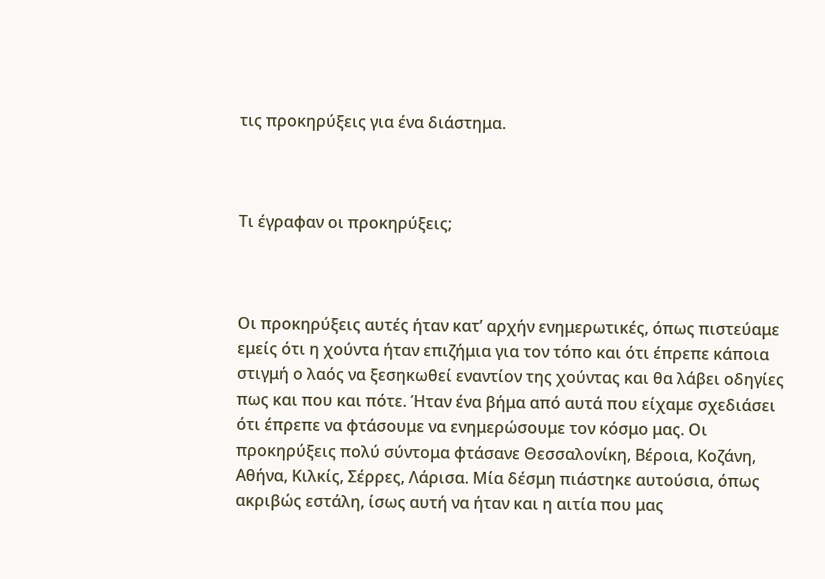τις προκηρύξεις για ένα διάστημα.



Τι έγραφαν οι προκηρύξεις;



Οι προκηρύξεις αυτές ήταν κατ’ αρχήν ενημερωτικές, όπως πιστεύαμε εμείς ότι η χούντα ήταν επιζήμια για τον τόπο και ότι έπρεπε κάποια στιγμή ο λαός να ξεσηκωθεί εναντίον της χούντας και θα λάβει οδηγίες πως και που και πότε. Ήταν ένα βήμα από αυτά που είχαμε σχεδιάσει ότι έπρεπε να φτάσουμε να ενημερώσουμε τον κόσμο μας. Οι προκηρύξεις πολύ σύντομα φτάσανε Θεσσαλονίκη, Βέροια, Κοζάνη, Αθήνα, Κιλκίς, Σέρρες, Λάρισα. Μία δέσμη πιάστηκε αυτούσια, όπως ακριβώς εστάλη, ίσως αυτή να ήταν και η αιτία που μας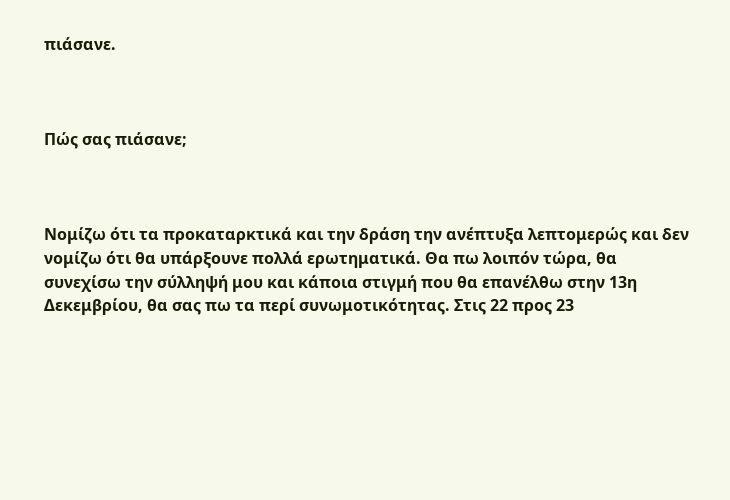πιάσανε.



Πώς σας πιάσανε;



Νομίζω ότι τα προκαταρκτικά και την δράση την ανέπτυξα λεπτομερώς και δεν νομίζω ότι θα υπάρξουνε πολλά ερωτηματικά. Θα πω λοιπόν τώρα, θα συνεχίσω την σύλληψή μου και κάποια στιγμή που θα επανέλθω στην 13η Δεκεμβρίου, θα σας πω τα περί συνωμοτικότητας. Στις 22 προς 23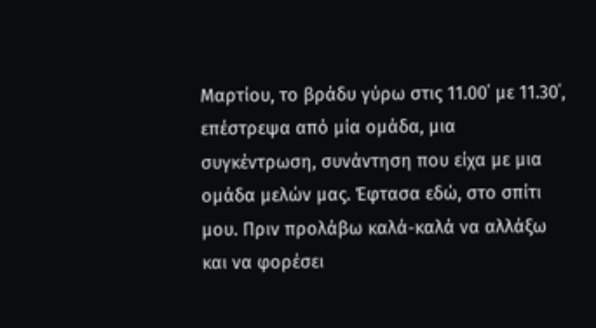Μαρτίου, το βράδυ γύρω στις 11.00΄ με 11.30΄, επέστρεψα από μία ομάδα, μια συγκέντρωση, συνάντηση που είχα με μια ομάδα μελών μας. Έφτασα εδώ, στο σπίτι μου. Πριν προλάβω καλά-καλά να αλλάξω και να φορέσει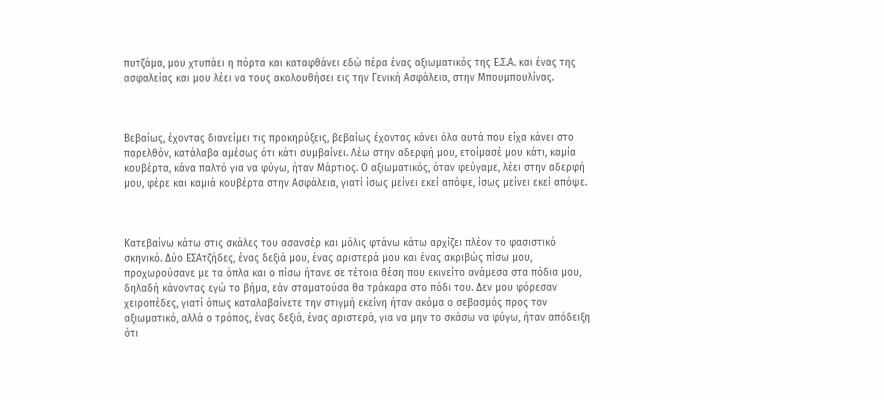πυτζάμα, μου χτυπάει η πόρτα και καταφθάνει εδώ πέρα ένας αξιωματικός της Ε.Σ.Α. και ένας της ασφαλείας και μου λέει να τους ακολουθήσει εις την Γενική Ασφάλεια, στην Μπουμπουλίνας.



Βεβαίως, έχοντας διανείμει τις προκηρύξεις, βεβαίως έχοντας κάνει όλα αυτά που είχα κάνει στο παρελθόν, κατάλαβα αμέσως ότι κάτι συμβαίνει. Λέω στην αδερφή μου, ετοίμασέ μου κάτι, καμία κουβέρτα, κάνα παλτό για να φύγω, ήταν Μάρτιος. Ο αξιωματικός, όταν φεύγαμε, λέει στην αδερφή μου, φέρε και καμιά κουβέρτα στην Ασφάλεια, γιατί ίσως μείνει εκεί απόψε, ίσως μείνει εκεί απόψε.



Κατεβαίνω κάτω στις σκάλες του ασανσέρ και μόλις φτάνω κάτω αρχίζει πλέον το φασιστικό σκηνικό. Δύο ΕΣΑτζήδες, ένας δεξιά μου, ένας αριστερά μου και ένας ακριβώς πίσω μου, προχωρούσανε με τα όπλα και ο πίσω ήτανε σε τέτοια θέση που εκινείτο ανάμεσα στα πόδια μου, δηλαδή κάνοντας εγώ το βήμα, εάν σταματούσα θα τράκαρα στο πόδι του. Δεν μου φόρεσαν χειροπέδες, γιατί όπως καταλαβαίνετε την στιγμή εκείνη ήταν ακόμα ο σεβασμός προς τον αξιωματικό, αλλά ο τρόπος, ένας δεξιά, ένας αριστερά, για να μην το σκάσω να φύγω, ήταν απόδειξη ότι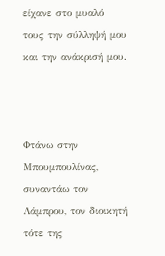είχανε στο μυαλό τους την σύλληψή μου και την ανάκρισή μου.



Φτάνω στην Μπουμπουλίνας, συναντάω τον Λάμπρου, τον διοικητή τότε της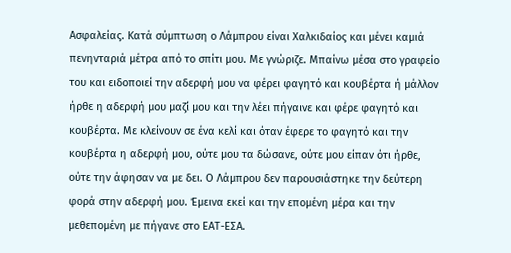Ασφαλείας. Κατά σύμπτωση ο Λάμπρου είναι Χαλκιδαίος και μένει καμιά πενηνταριά μέτρα από το σπίτι μου. Με γνώριζε. Μπαίνω μέσα στο γραφείο του και ειδοποιεί την αδερφή μου να φέρει φαγητό και κουβέρτα ή μάλλον ήρθε η αδερφή μου μαζί μου και την λέει πήγαινε και φέρε φαγητό και κουβέρτα. Με κλείνουν σε ένα κελί και όταν έφερε το φαγητό και την κουβέρτα η αδερφή μου, ούτε μου τα δώσανε, ούτε μου είπαν ότι ήρθε, ούτε την άφησαν να με δει. Ο Λάμπρου δεν παρουσιάστηκε την δεύτερη φορά στην αδερφή μου. Έμεινα εκεί και την επομένη μέρα και την μεθεπομένη με πήγανε στο ΕΑΤ-ΕΣΑ.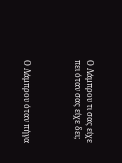Ο Λάμπρου τι σας είχε πει όταν σας είχε δει;



Ο Λάμπρου όταν πήγα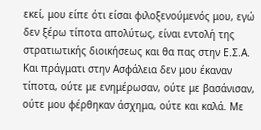εκεί, μου είπε ότι είσαι φιλοξενούμενός μου, εγώ δεν ξέρω τίποτα απολύτως, είναι εντολή της στρατιωτικής διοικήσεως και θα πας στην Ε.Σ.Α. Και πράγματι στην Ασφάλεια δεν μου έκαναν τίποτα, ούτε με ενημέρωσαν, ούτε με βασάνισαν, ούτε μου φέρθηκαν άσχημα, ούτε και καλά. Με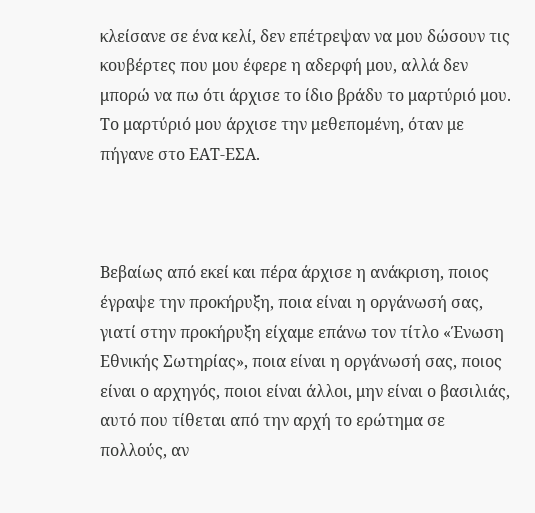κλείσανε σε ένα κελί, δεν επέτρεψαν να μου δώσουν τις κουβέρτες που μου έφερε η αδερφή μου, αλλά δεν μπορώ να πω ότι άρχισε το ίδιο βράδυ το μαρτύριό μου. Το μαρτύριό μου άρχισε την μεθεπομένη, όταν με πήγανε στο ΕΑΤ-ΕΣΑ.



Βεβαίως από εκεί και πέρα άρχισε η ανάκριση, ποιος έγραψε την προκήρυξη, ποια είναι η οργάνωσή σας, γιατί στην προκήρυξη είχαμε επάνω τον τίτλο «Ένωση Εθνικής Σωτηρίας», ποια είναι η οργάνωσή σας, ποιος είναι ο αρχηγός, ποιοι είναι άλλοι, μην είναι ο βασιλιάς, αυτό που τίθεται από την αρχή το ερώτημα σε πολλούς, αν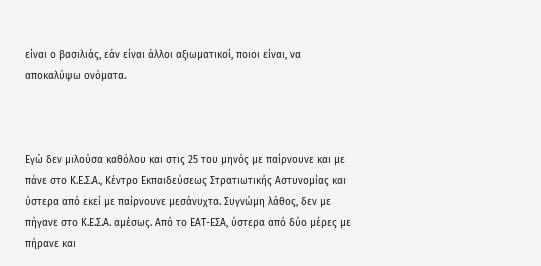είναι ο βασιλιάς, εάν είναι άλλοι αξιωματικοί, ποιοι είναι, να αποκαλύψω ονόματα.



Εγώ δεν μιλούσα καθόλου και στις 25 του μηνός με παίρνουνε και με πάνε στο Κ.Ε.Σ.Α., Κέντρο Εκπαιδεύσεως Στρατιωτικής Αστυνομίας και ύστερα από εκεί με παίρνουνε μεσάνυχτα. Συγνώμη λάθος, δεν με πήγανε στο Κ.Ε.Σ.Α. αμέσως. Από το ΕΑΤ-ΕΣΑ, ύστερα από δύο μέρες με πήρανε και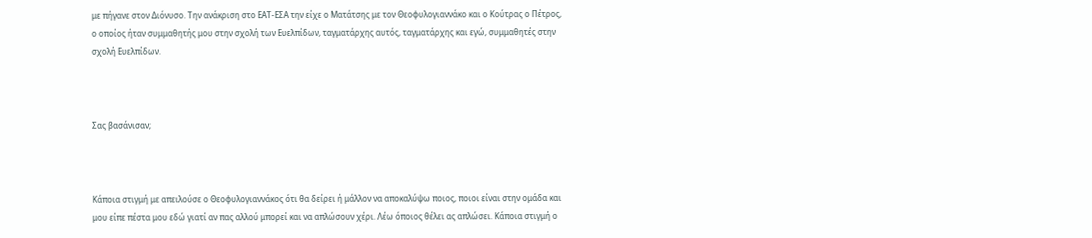με πήγανε στον Διόνυσο. Την ανάκριση στο ΕΑΤ-ΕΣΑ την είχε ο Ματάτσης με τον Θεοφυλογιαννάκο και ο Κούτρας ο Πέτρος, ο οποίος ήταν συμμαθητής μου στην σχολή των Ευελπίδων, ταγματάρχης αυτός, ταγματάρχης και εγώ, συμμαθητές στην σχολή Ευελπίδων.



Σας βασάνισαν;



Κάποια στιγμή με απειλούσε ο Θεοφυλογιαννάκος ότι θα δείρει ή μάλλον να αποκαλύψω ποιος, ποιοι είναι στην ομάδα και μου είπε πέστα μου εδώ γιατί αν πας αλλού μπορεί και να απλώσουν χέρι. Λέω όποιος θέλει ας απλώσει. Κάποια στιγμή ο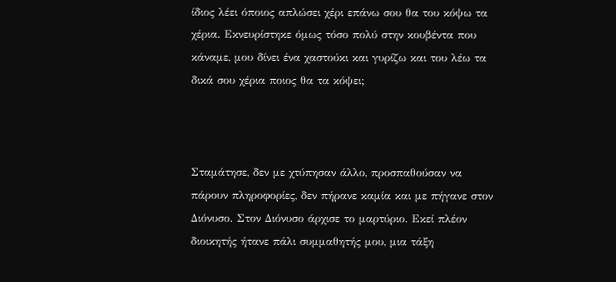ίδιος λέει όποιος απλώσει χέρι επάνω σου θα του κόψω τα χέρια. Εκνευρίστηκε όμως τόσο πολύ στην κουβέντα που κάναμε, μου δίνει ένα χαστούκι και γυρίζω και του λέω τα δικά σου χέρια ποιος θα τα κόψει;



Σταμάτησε, δεν με χτύπησαν άλλο, προσπαθούσαν να πάρουν πληροφορίες, δεν πήρανε καμία και με πήγανε στον Διόνυσο. Στον Διόνυσο άρχισε το μαρτύριο. Εκεί πλέον διοικητής ήτανε πάλι συμμαθητής μου, μια τάξη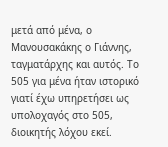μετά από μένα, ο Μανουσακάκης ο Γιάννης, ταγματάρχης και αυτός. Το 505 για μένα ήταν ιστορικό γιατί έχω υπηρετήσει ως υπολοχαγός στο 505, διοικητής λόχου εκεί.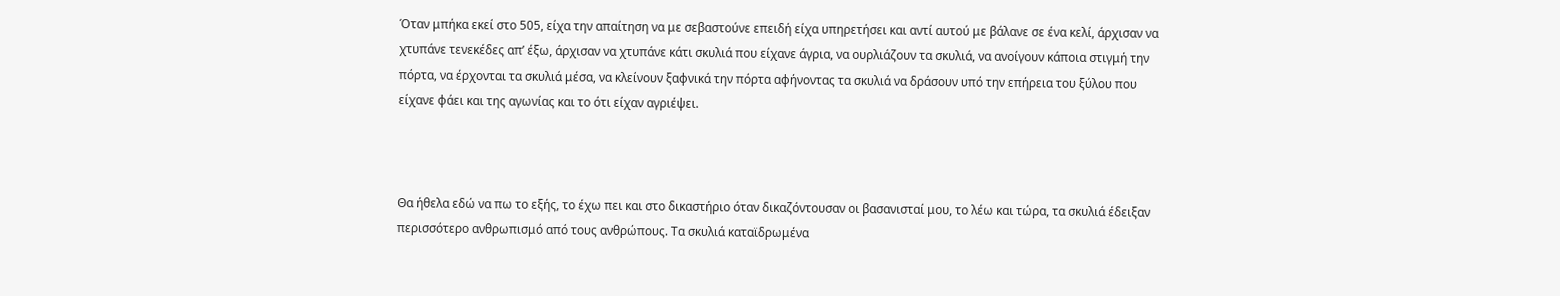Όταν μπήκα εκεί στο 505, είχα την απαίτηση να με σεβαστούνε επειδή είχα υπηρετήσει και αντί αυτού με βάλανε σε ένα κελί, άρχισαν να χτυπάνε τενεκέδες απ’ έξω, άρχισαν να χτυπάνε κάτι σκυλιά που είχανε άγρια, να ουρλιάζουν τα σκυλιά, να ανοίγουν κάποια στιγμή την πόρτα, να έρχονται τα σκυλιά μέσα, να κλείνουν ξαφνικά την πόρτα αφήνοντας τα σκυλιά να δράσουν υπό την επήρεια του ξύλου που είχανε φάει και της αγωνίας και το ότι είχαν αγριέψει.



Θα ήθελα εδώ να πω το εξής, το έχω πει και στο δικαστήριο όταν δικαζόντουσαν οι βασανισταί μου, το λέω και τώρα, τα σκυλιά έδειξαν περισσότερο ανθρωπισμό από τους ανθρώπους. Τα σκυλιά καταϊδρωμένα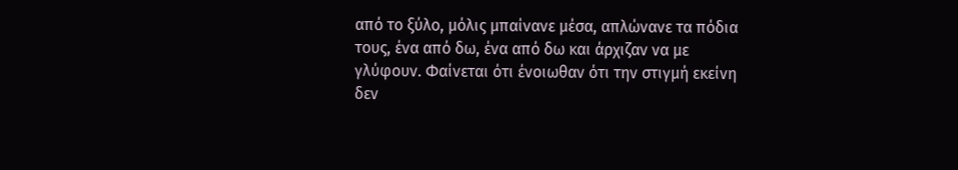από το ξύλο, μόλις μπαίνανε μέσα, απλώνανε τα πόδια τους, ένα από δω, ένα από δω και άρχιζαν να με γλύφουν. Φαίνεται ότι ένοιωθαν ότι την στιγμή εκείνη δεν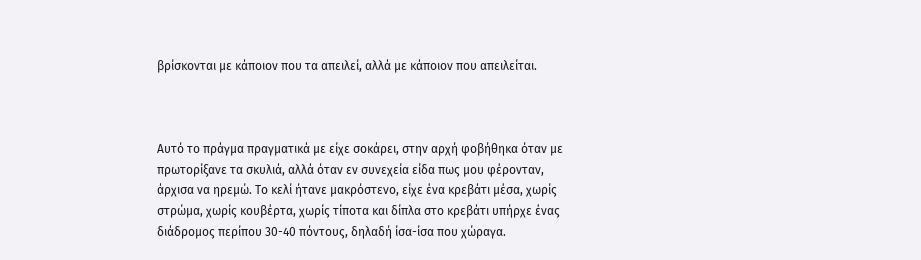βρίσκονται με κάποιον που τα απειλεί, αλλά με κάποιον που απειλείται.



Αυτό το πράγμα πραγματικά με είχε σοκάρει, στην αρχή φοβήθηκα όταν με πρωτορίξανε τα σκυλιά, αλλά όταν εν συνεχεία είδα πως μου φέρονταν, άρχισα να ηρεμώ. Το κελί ήτανε μακρόστενο, είχε ένα κρεβάτι μέσα, χωρίς στρώμα, χωρίς κουβέρτα, χωρίς τίποτα και δίπλα στο κρεβάτι υπήρχε ένας διάδρομος περίπου 30-40 πόντους, δηλαδή ίσα-ίσα που χώραγα.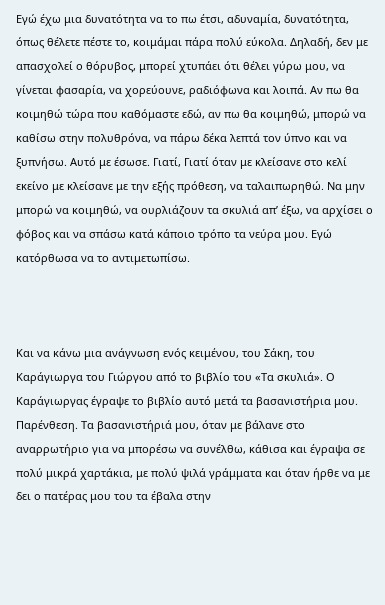Εγώ έχω μια δυνατότητα να το πω έτσι, αδυναμία, δυνατότητα, όπως θέλετε πέστε το, κοιμάμαι πάρα πολύ εύκολα. Δηλαδή, δεν με απασχολεί ο θόρυβος, μπορεί χτυπάει ότι θέλει γύρω μου, να γίνεται φασαρία, να χορεύουνε, ραδιόφωνα και λοιπά. Αν πω θα κοιμηθώ τώρα που καθόμαστε εδώ, αν πω θα κοιμηθώ, μπορώ να καθίσω στην πολυθρόνα, να πάρω δέκα λεπτά τον ύπνο και να ξυπνήσω. Αυτό με έσωσε. Γιατί, Γιατί όταν με κλείσανε στο κελί εκείνο με κλείσανε με την εξής πρόθεση, να ταλαιπωρηθώ. Να μην μπορώ να κοιμηθώ, να ουρλιάζουν τα σκυλιά απ’ έξω, να αρχίσει ο φόβος και να σπάσω κατά κάποιο τρόπο τα νεύρα μου. Εγώ κατόρθωσα να το αντιμετωπίσω.



Και να κάνω μια ανάγνωση ενός κειμένου, του Σάκη, του Καράγιωργα του Γιώργου από το βιβλίο του «Τα σκυλιά». Ο Καράγιωργας έγραψε το βιβλίο αυτό μετά τα βασανιστήρια μου. Παρένθεση. Τα βασανιστήριά μου, όταν με βάλανε στο αναρρωτήριο για να μπορέσω να συνέλθω, κάθισα και έγραψα σε πολύ μικρά χαρτάκια, με πολύ ψιλά γράμματα και όταν ήρθε να με δει ο πατέρας μου του τα έβαλα στην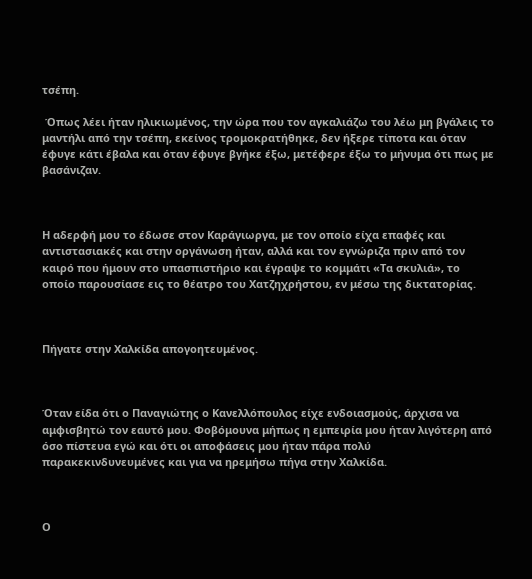τσέπη.

 Όπως λέει ήταν ηλικιωμένος, την ώρα που τον αγκαλιάζω του λέω μη βγάλεις το μαντήλι από την τσέπη, εκείνος τρομοκρατήθηκε, δεν ήξερε τίποτα και όταν έφυγε κάτι έβαλα και όταν έφυγε βγήκε έξω, μετέφερε έξω το μήνυμα ότι πως με βασάνιζαν.



Η αδερφή μου το έδωσε στον Καράγιωργα, με τον οποίο είχα επαφές και αντιστασιακές και στην οργάνωση ήταν, αλλά και τον εγνώριζα πριν από τον καιρό που ήμουν στο υπασπιστήριο και έγραψε το κομμάτι «Τα σκυλιά», το οποίο παρουσίασε εις το θέατρο του Χατζηχρήστου, εν μέσω της δικτατορίας.



Πήγατε στην Χαλκίδα απογοητευμένος.



Όταν είδα ότι ο Παναγιώτης ο Κανελλόπουλος είχε ενδοιασμούς, άρχισα να αμφισβητώ τον εαυτό μου. Φοβόμουνα μήπως η εμπειρία μου ήταν λιγότερη από όσο πίστευα εγώ και ότι οι αποφάσεις μου ήταν πάρα πολύ παρακεκινδυνευμένες και για να ηρεμήσω πήγα στην Χαλκίδα.



Ο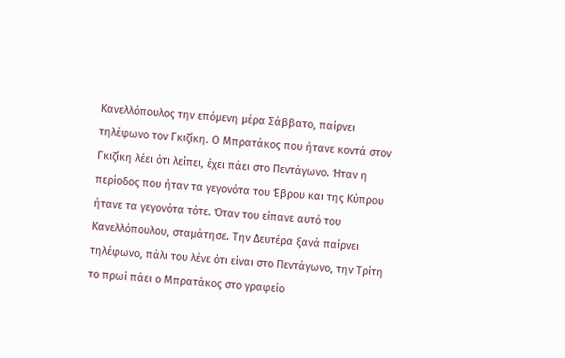Κανελλόπουλος την επόμενη μέρα Σάββατο, παίρνει τηλέφωνο τον Γκιζίκη. Ο Μπρατάκος που ήτανε κοντά στον Γκιζίκη λέει ότι λείπει, έχει πάει στο Πεντάγωνο. Ήταν η περίοδος που ήταν τα γεγονότα του Έβρου και της Κύπρου ήτανε τα γεγονότα τότε. Όταν του είπανε αυτό του Κανελλόπουλου, σταμάτησε. Την Δευτέρα ξανά παίρνει τηλέφωνο, πάλι του λένε ότι είναι στο Πεντάγωνο, την Τρίτη το πρωί πάει ο Μπρατάκος στο γραφείο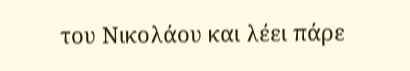του Νικολάου και λέει πάρε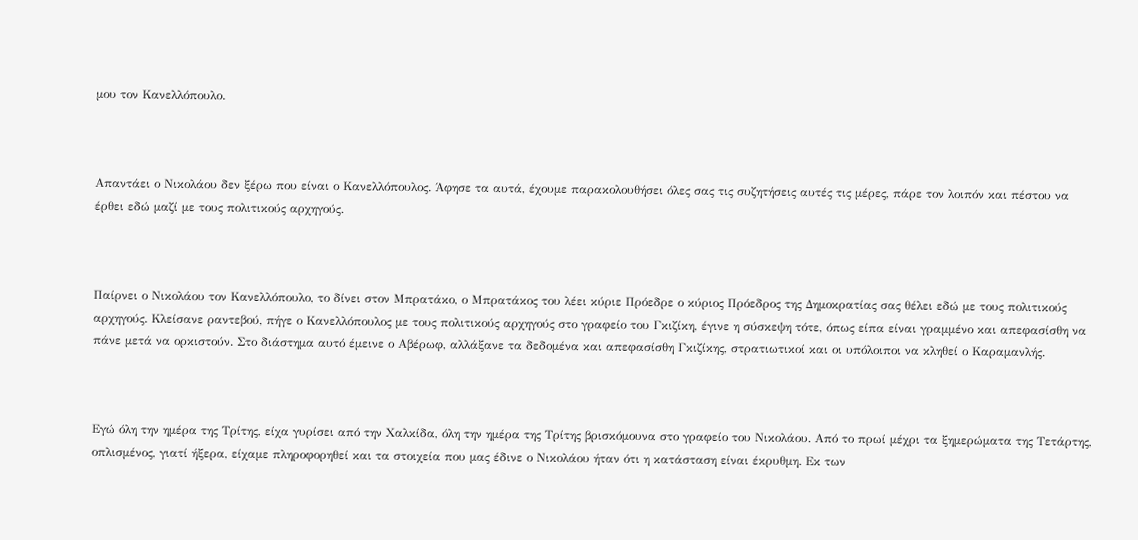μου τον Κανελλόπουλο.



Απαντάει ο Νικολάου δεν ξέρω που είναι ο Κανελλόπουλος. Άφησε τα αυτά, έχουμε παρακολουθήσει όλες σας τις συζητήσεις αυτές τις μέρες, πάρε τον λοιπόν και πέστου να έρθει εδώ μαζί με τους πολιτικούς αρχηγούς.



Παίρνει ο Νικολάου τον Κανελλόπουλο, το δίνει στον Μπρατάκο, ο Μπρατάκος του λέει κύριε Πρόεδρε ο κύριος Πρόεδρος της Δημοκρατίας σας θέλει εδώ με τους πολιτικούς αρχηγούς. Κλείσανε ραντεβού, πήγε ο Κανελλόπουλος με τους πολιτικούς αρχηγούς στο γραφείο του Γκιζίκη, έγινε η σύσκεψη τότε, όπως είπα είναι γραμμένο και απεφασίσθη να πάνε μετά να ορκιστούν. Στο διάστημα αυτό έμεινε ο Αβέρωφ, αλλάξανε τα δεδομένα και απεφασίσθη Γκιζίκης, στρατιωτικοί και οι υπόλοιποι να κληθεί ο Καραμανλής.



Εγώ όλη την ημέρα της Τρίτης, είχα γυρίσει από την Χαλκίδα, όλη την ημέρα της Τρίτης βρισκόμουνα στο γραφείο του Νικολάου. Από το πρωί μέχρι τα ξημερώματα της Τετάρτης, οπλισμένος, γιατί ήξερα, είχαμε πληροφορηθεί και τα στοιχεία που μας έδινε ο Νικολάου ήταν ότι η κατάσταση είναι έκρυθμη. Εκ των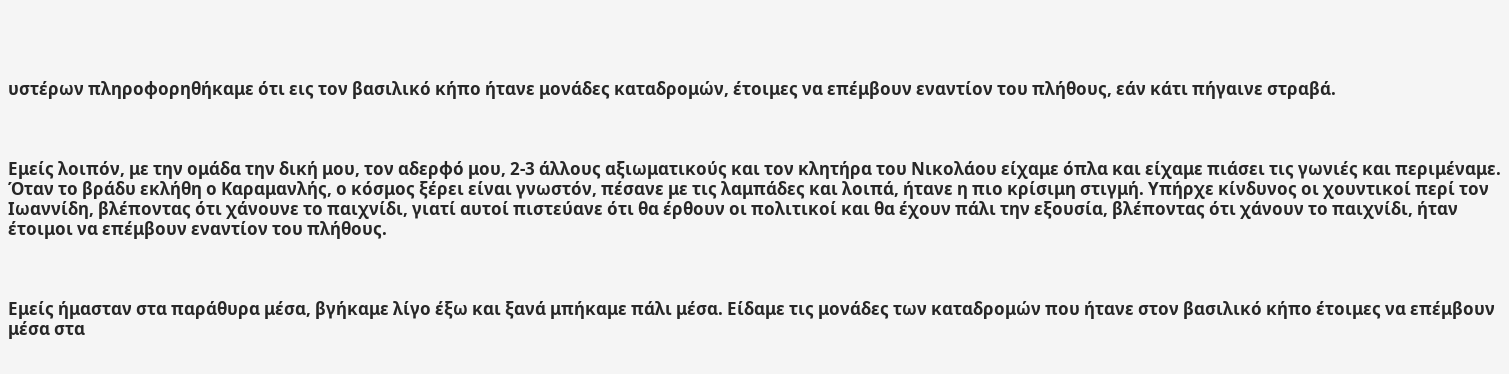υστέρων πληροφορηθήκαμε ότι εις τον βασιλικό κήπο ήτανε μονάδες καταδρομών, έτοιμες να επέμβουν εναντίον του πλήθους, εάν κάτι πήγαινε στραβά.



Εμείς λοιπόν, με την ομάδα την δική μου, τον αδερφό μου, 2-3 άλλους αξιωματικούς και τον κλητήρα του Νικολάου είχαμε όπλα και είχαμε πιάσει τις γωνιές και περιμέναμε. Όταν το βράδυ εκλήθη ο Καραμανλής, ο κόσμος ξέρει είναι γνωστόν, πέσανε με τις λαμπάδες και λοιπά, ήτανε η πιο κρίσιμη στιγμή. Υπήρχε κίνδυνος οι χουντικοί περί τον Ιωαννίδη, βλέποντας ότι χάνουνε το παιχνίδι, γιατί αυτοί πιστεύανε ότι θα έρθουν οι πολιτικοί και θα έχουν πάλι την εξουσία, βλέποντας ότι χάνουν το παιχνίδι, ήταν έτοιμοι να επέμβουν εναντίον του πλήθους.



Εμείς ήμασταν στα παράθυρα μέσα, βγήκαμε λίγο έξω και ξανά μπήκαμε πάλι μέσα. Είδαμε τις μονάδες των καταδρομών που ήτανε στον βασιλικό κήπο έτοιμες να επέμβουν μέσα στα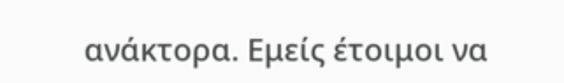ανάκτορα. Εμείς έτοιμοι να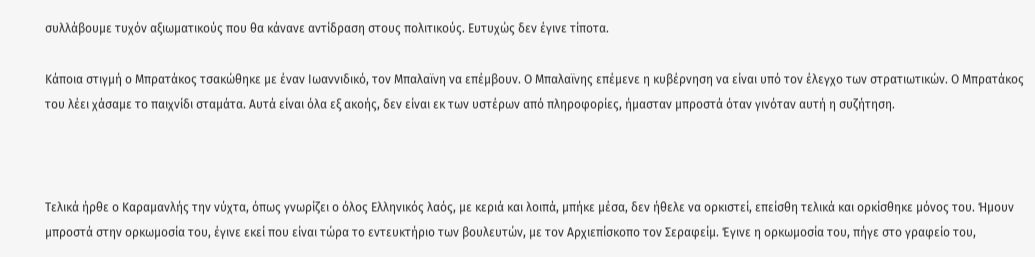συλλάβουμε τυχόν αξιωματικούς που θα κάνανε αντίδραση στους πολιτικούς. Ευτυχώς δεν έγινε τίποτα.

Κάποια στιγμή ο Μπρατάκος τσακώθηκε με έναν Ιωαννιδικό, τον Μπαλαϊνη να επέμβουν. Ο Μπαλαϊνης επέμενε η κυβέρνηση να είναι υπό τον έλεγχο των στρατιωτικών. Ο Μπρατάκος του λέει χάσαμε το παιχνίδι σταμάτα. Αυτά είναι όλα εξ ακοής, δεν είναι εκ των υστέρων από πληροφορίες, ήμασταν μπροστά όταν γινόταν αυτή η συζήτηση.



Τελικά ήρθε ο Καραμανλής την νύχτα, όπως γνωρίζει ο όλος Ελληνικός λαός, με κεριά και λοιπά, μπήκε μέσα, δεν ήθελε να ορκιστεί, επείσθη τελικά και ορκίσθηκε μόνος του. Ήμουν μπροστά στην ορκωμοσία του, έγινε εκεί που είναι τώρα το εντευκτήριο των βουλευτών, με τον Αρχιεπίσκοπο τον Σεραφείμ. Έγινε η ορκωμοσία του, πήγε στο γραφείο του,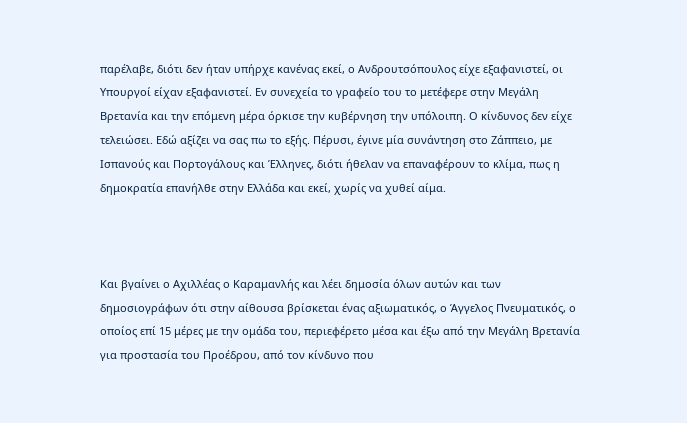παρέλαβε, διότι δεν ήταν υπήρχε κανένας εκεί, ο Ανδρουτσόπουλος είχε εξαφανιστεί, οι Υπουργοί είχαν εξαφανιστεί. Εν συνεχεία το γραφείο του το μετέφερε στην Μεγάλη Βρετανία και την επόμενη μέρα όρκισε την κυβέρνηση την υπόλοιπη. Ο κίνδυνος δεν είχε τελειώσει. Εδώ αξίζει να σας πω το εξής. Πέρυσι, έγινε μία συνάντηση στο Ζάππειο, με Ισπανούς και Πορτογάλους και Έλληνες, διότι ήθελαν να επαναφέρουν το κλίμα, πως η δημοκρατία επανήλθε στην Ελλάδα και εκεί, χωρίς να χυθεί αίμα.



Και βγαίνει ο Αχιλλέας ο Καραμανλής και λέει δημοσία όλων αυτών και των δημοσιογράφων ότι στην αίθουσα βρίσκεται ένας αξιωματικός, ο Άγγελος Πνευματικός, ο οποίος επί 15 μέρες με την ομάδα του, περιεφέρετο μέσα και έξω από την Μεγάλη Βρετανία για προστασία του Προέδρου, από τον κίνδυνο που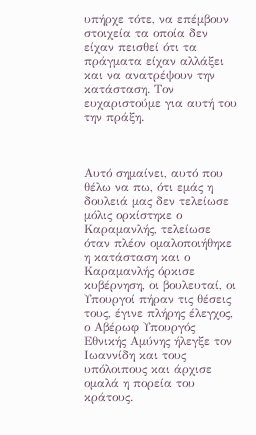υπήρχε τότε, να επέμβουν στοιχεία τα οποία δεν είχαν πεισθεί ότι τα πράγματα είχαν αλλάξει και να ανατρέψουν την κατάσταση. Τον ευχαριστούμε για αυτή του την πράξη.



Αυτό σημαίνει, αυτό που θέλω να πω, ότι εμάς η δουλειά μας δεν τελείωσε μόλις ορκίστηκε ο Καραμανλής, τελείωσε όταν πλέον ομαλοποιήθηκε η κατάσταση και ο Καραμανλής όρκισε κυβέρνηση, οι βουλευταί, οι Υπουργοί πήραν τις θέσεις τους, έγινε πλήρης έλεγχος, ο Αβέρωφ Υπουργός Εθνικής Αμύνης ήλεγξε τον Ιωαννίδη και τους υπόλοιπους και άρχισε ομαλά η πορεία του κράτους.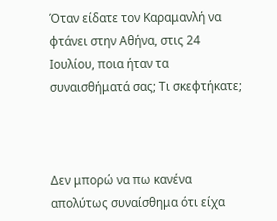Όταν είδατε τον Καραμανλή να φτάνει στην Αθήνα, στις 24 Ιουλίου, ποια ήταν τα συναισθήματά σας; Τι σκεφτήκατε;



Δεν μπορώ να πω κανένα απολύτως συναίσθημα ότι είχα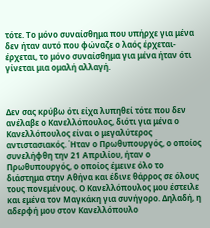τότε. Το μόνο συναίσθημα που υπήρχε για μένα δεν ήταν αυτό που φώναζε ο λαός έρχεται-έρχεται, το μόνο συναίσθημα για μένα ήταν ότι γίνεται μια ομαλή αλλαγή.



Δεν σας κρύβω ότι είχα λυπηθεί τότε που δεν ανέλαβε ο Κανελλόπουλος, διότι για μένα ο Κανελλόπουλος είναι ο μεγαλύτερος αντιστασιακός. Ήταν ο Πρωθυπουργός, ο οποίος συνελήφθη την 21 Απριλίου, ήταν ο Πρωθυπουργός, ο οποίος έμεινε όλο το διάστημα στην Αθήνα και έδινε θάρρος σε όλους τους πονεμένους. Ο Κανελλόπουλος μου έστειλε και εμένα τον Μαγκάκη για συνήγορο. Δηλαδή, η αδερφή μου στον Κανελλόπουλο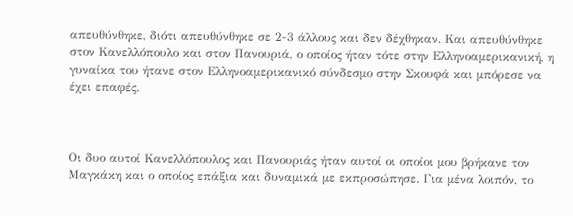απευθύνθηκε, διότι απευθύνθηκε σε 2-3 άλλους και δεν δέχθηκαν. Και απευθύνθηκε στον Κανελλόπουλο και στον Πανουριά, ο οποίος ήταν τότε στην Ελληνοαμερικανική, η γυναίκα του ήτανε στον Ελληνοαμερικανικό σύνδεσμο στην Σκουφά και μπόρεσε να έχει επαφές.



Οι δυο αυτοί Κανελλόπουλος και Πανουριάς ήταν αυτοί οι οποίοι μου βρήκανε τον Μαγκάκη και ο οποίος επάξια και δυναμικά με εκπροσώπησε. Για μένα λοιπόν, το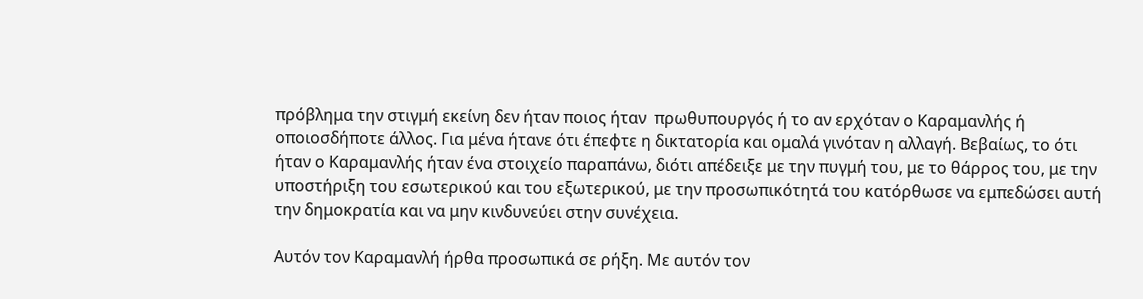πρόβλημα την στιγμή εκείνη δεν ήταν ποιος ήταν  πρωθυπουργός ή το αν ερχόταν ο Καραμανλής ή οποιοσδήποτε άλλος. Για μένα ήτανε ότι έπεφτε η δικτατορία και ομαλά γινόταν η αλλαγή. Βεβαίως, το ότι ήταν ο Καραμανλής ήταν ένα στοιχείο παραπάνω, διότι απέδειξε με την πυγμή του, με το θάρρος του, με την υποστήριξη του εσωτερικού και του εξωτερικού, με την προσωπικότητά του κατόρθωσε να εμπεδώσει αυτή την δημοκρατία και να μην κινδυνεύει στην συνέχεια.

Αυτόν τον Καραμανλή ήρθα προσωπικά σε ρήξη. Με αυτόν τον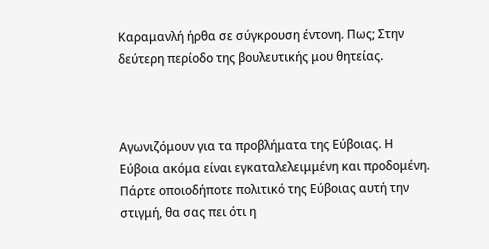Καραμανλή ήρθα σε σύγκρουση έντονη. Πως; Στην δεύτερη περίοδο της βουλευτικής μου θητείας.



Αγωνιζόμουν για τα προβλήματα της Εύβοιας. Η Εύβοια ακόμα είναι εγκαταλελειμμένη και προδομένη. Πάρτε οποιοδήποτε πολιτικό της Εύβοιας αυτή την στιγμή, θα σας πει ότι η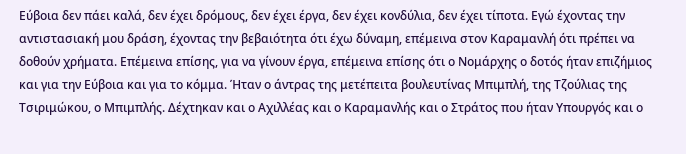Εύβοια δεν πάει καλά, δεν έχει δρόμους, δεν έχει έργα, δεν έχει κονδύλια, δεν έχει τίποτα. Εγώ έχοντας την αντιστασιακή μου δράση, έχοντας την βεβαιότητα ότι έχω δύναμη, επέμεινα στον Καραμανλή ότι πρέπει να δοθούν χρήματα. Επέμεινα επίσης, για να γίνουν έργα, επέμεινα επίσης ότι ο Νομάρχης ο δοτός ήταν επιζήμιος και για την Εύβοια και για το κόμμα. Ήταν ο άντρας της μετέπειτα βουλευτίνας Μπιμπλή, της Τζούλιας της Τσιριμώκου, ο Μπιμπλής. Δέχτηκαν και ο Αχιλλέας και ο Καραμανλής και ο Στράτος που ήταν Υπουργός και ο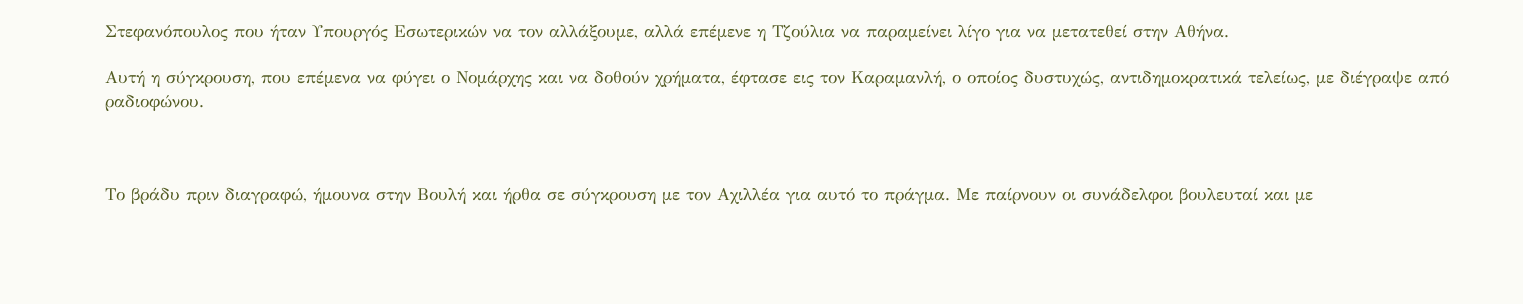Στεφανόπουλος που ήταν Υπουργός Εσωτερικών να τον αλλάξουμε, αλλά επέμενε η Τζούλια να παραμείνει λίγο για να μετατεθεί στην Αθήνα.

Αυτή η σύγκρουση, που επέμενα να φύγει ο Νομάρχης και να δοθούν χρήματα, έφτασε εις τον Καραμανλή, ο οποίος δυστυχώς, αντιδημοκρατικά τελείως, με διέγραψε από ραδιοφώνου.



Το βράδυ πριν διαγραφώ, ήμουνα στην Βουλή και ήρθα σε σύγκρουση με τον Αχιλλέα για αυτό το πράγμα. Με παίρνουν οι συνάδελφοι βουλευταί και με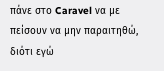πάνε στο Caravel να με πείσουν να μην παραιτηθώ, διότι εγώ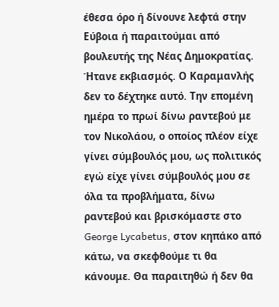έθεσα όρο ή δίνουνε λεφτά στην Εύβοια ή παραιτούμαι από βουλευτής της Νέας Δημοκρατίας. Ήτανε εκβιασμός. Ο Καραμανλής δεν το δέχτηκε αυτό. Την επομένη ημέρα το πρωί δίνω ραντεβού με τον Νικολάου, ο οποίος πλέον είχε γίνει σύμβουλός μου, ως πολιτικός εγώ είχε γίνει σύμβουλός μου σε όλα τα προβλήματα, δίνω ραντεβού και βρισκόμαστε στο George Lycabetus, στον κηπάκο από κάτω, να σκεφθούμε τι θα κάνουμε. Θα παραιτηθώ ή δεν θα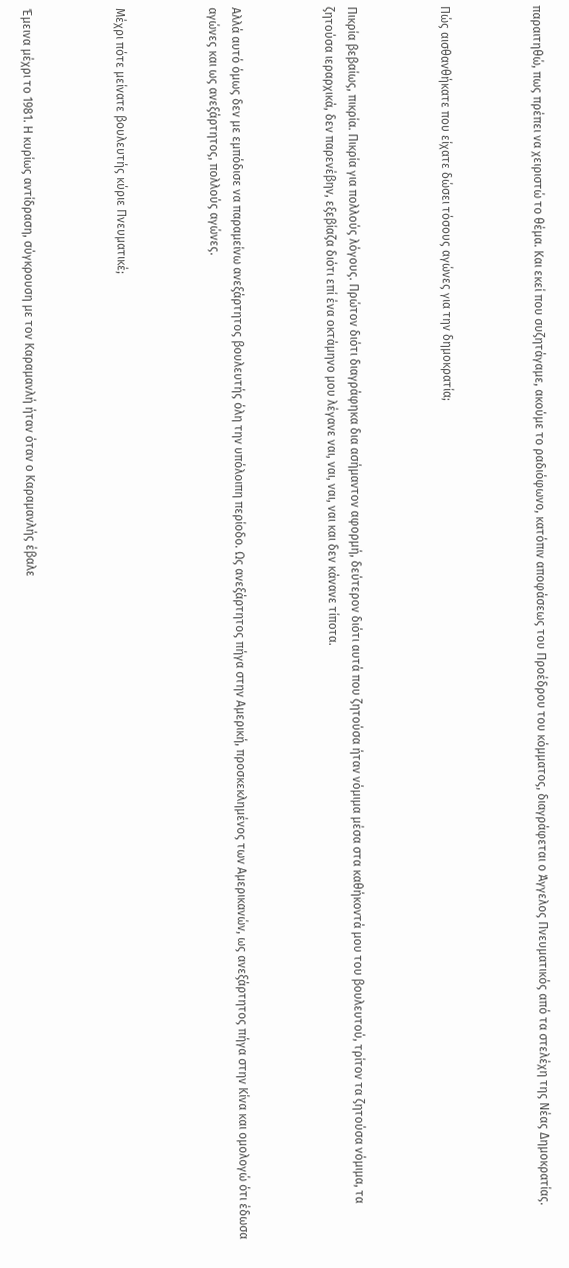παραιτηθώ, πως πρέπει να χειριστώ το θέμα. Και εκεί που συζητάγαμε, ακούμε το ραδιόφωνο, κατόπιν αποφάσεως του Προέδρου του κόμματος, διαγράφεται ο Άγγελος Πνευματικός από τα στελέχη της Νέας Δημοκρατίας.



Πώς αισθανθήκατε που είχατε δώσει τόσους αγώνες για την δημοκρατία;



Πικρία βεβαίως, πικρία. Πικρία για πολλούς λόγους. Πρώτον διότι διαγράφηκα δια ασήμαντον αφορμή, δεύτερον διότι αυτά που ζητούσα ήταν νόμιμα μέσα στα καθήκοντά μου του βουλευτού, τρίτον τα ζητούσα νόμιμα, τα ζητούσα ιεραρχικά, δεν παρενέβην, εξεβίαζα διότι επί ένα οκτάμηνο μου λέγανε ναι, ναι, ναι, ναι και δεν κάνανε τίποτα.



Αλλά αυτό όμως δεν με εμπόδισε να παραμείνω ανεξάρτητος βουλευτής όλη την υπόλοιπη περίοδο. Ως ανεξάρτητος πήγα στην Αμερική, προσκεκλημένος των Αμερικανών, ως ανεξάρτητος πήγα στην Κίνα και ομολογώ ότι έδωσα αγώνες και ως ανεξάρτητος, πολλούς αγώνες.



Μέχρι πότε μείνατε βουλευτής κύριε Πνευματικέ;



Έμεινα μέχρι το 1981. Η κυρίως αντίδραση, σύγκρουση με τον Καραμανλή ήταν όταν ο Καραμανλής έβαλε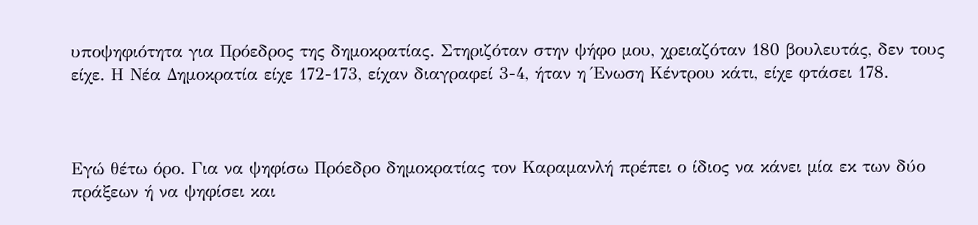υποψηφιότητα για Πρόεδρος της δημοκρατίας. Στηριζόταν στην ψήφο μου, χρειαζόταν 180 βουλευτάς, δεν τους είχε. Η Νέα Δημοκρατία είχε 172-173, είχαν διαγραφεί 3-4, ήταν η Ένωση Κέντρου κάτι, είχε φτάσει 178.



Εγώ θέτω όρο. Για να ψηφίσω Πρόεδρο δημοκρατίας τον Καραμανλή πρέπει ο ίδιος να κάνει μία εκ των δύο πράξεων ή να ψηφίσει και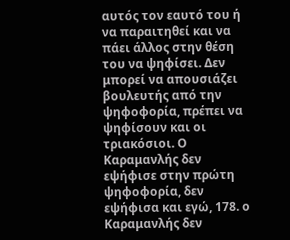αυτός τον εαυτό του ή να παραιτηθεί και να πάει άλλος στην θέση του να ψηφίσει. Δεν μπορεί να απουσιάζει βουλευτής από την ψηφοφορία, πρέπει να ψηφίσουν και οι τριακόσιοι. Ο Καραμανλής δεν εψήφισε στην πρώτη ψηφοφορία, δεν εψήφισα και εγώ, 178. ο Καραμανλής δεν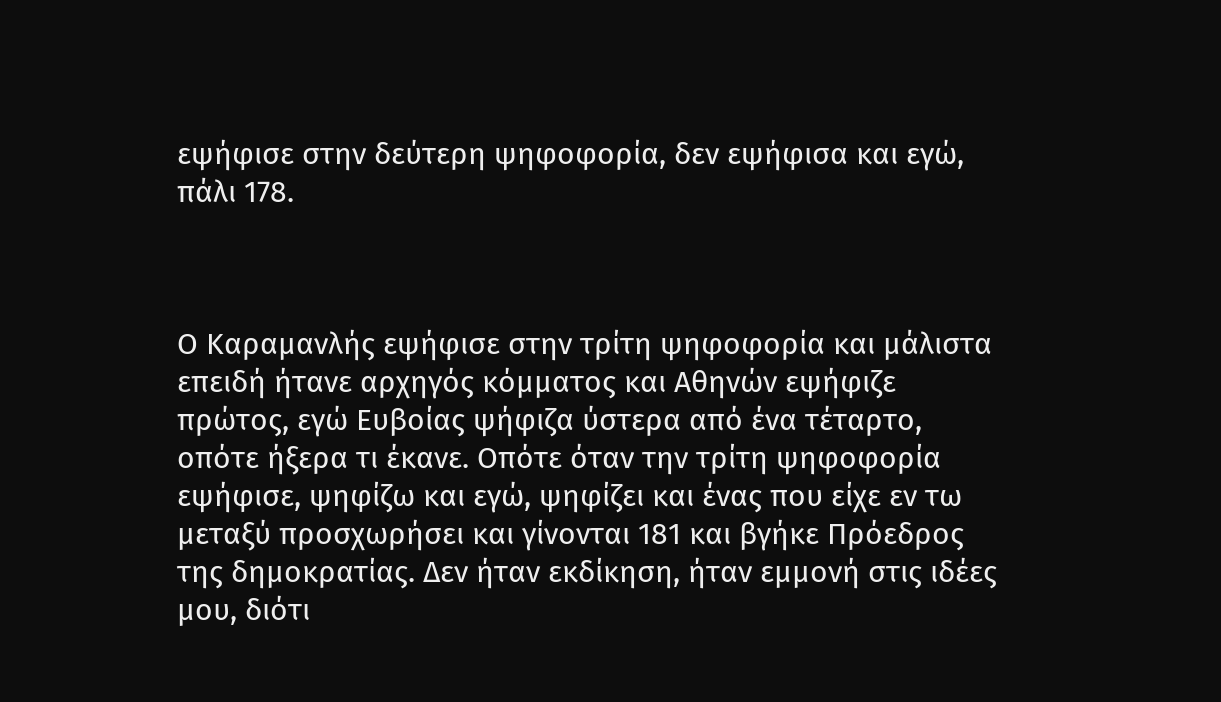εψήφισε στην δεύτερη ψηφοφορία, δεν εψήφισα και εγώ, πάλι 178.



Ο Καραμανλής εψήφισε στην τρίτη ψηφοφορία και μάλιστα επειδή ήτανε αρχηγός κόμματος και Αθηνών εψήφιζε πρώτος, εγώ Ευβοίας ψήφιζα ύστερα από ένα τέταρτο, οπότε ήξερα τι έκανε. Οπότε όταν την τρίτη ψηφοφορία εψήφισε, ψηφίζω και εγώ, ψηφίζει και ένας που είχε εν τω μεταξύ προσχωρήσει και γίνονται 181 και βγήκε Πρόεδρος της δημοκρατίας. Δεν ήταν εκδίκηση, ήταν εμμονή στις ιδέες μου, διότι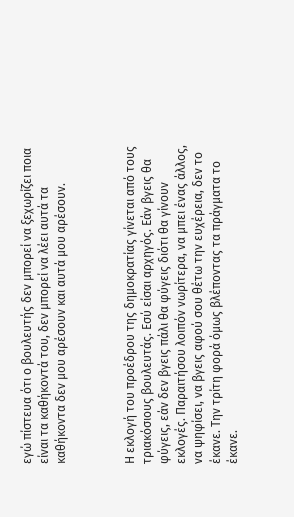εγώ πίστευα ότι ο βουλευτής δεν μπορεί να ξεχωρίζει ποια είναι τα καθήκοντά του, δεν μπορεί να λέει αυτά τα καθήκοντα δεν μου αρέσουν και αυτά μου αρέσουν.



Η εκλογή του προέδρου της δημοκρατίας γίνεται από τους τριακόσιους βουλευτάς. Εσύ είσαι αρχηγός. Εάν βγεις θα φύγεις, εάν δεν βγεις πάλι θα φύγεις διότι θα γίνουν εκλογές. Παραιτήσου λοιπόν νωρίτερα, να μπει ένας άλλος, να ψηφίσει, να βγεις αφού σου θέτω την ευχέρεια, δεν το έκανε. Την τρίτη φορά όμως βλέποντας τα πράγματα το έκανε.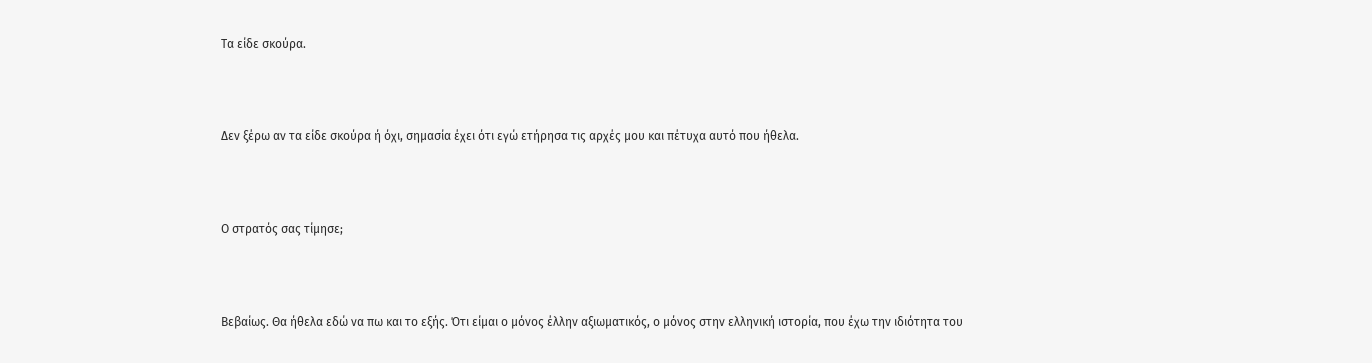Τα είδε σκούρα.



Δεν ξέρω αν τα είδε σκούρα ή όχι, σημασία έχει ότι εγώ ετήρησα τις αρχές μου και πέτυχα αυτό που ήθελα.



Ο στρατός σας τίμησε;



Βεβαίως. Θα ήθελα εδώ να πω και το εξής. Ότι είμαι ο μόνος έλλην αξιωματικός, ο μόνος στην ελληνική ιστορία, που έχω την ιδιότητα του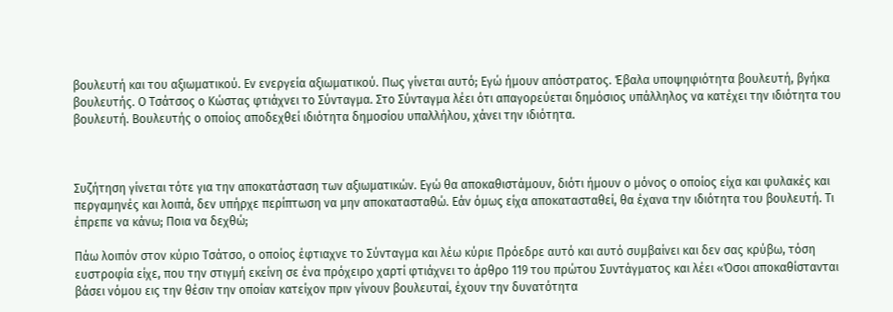βουλευτή και του αξιωματικού. Εν ενεργεία αξιωματικού. Πως γίνεται αυτό; Εγώ ήμουν απόστρατος. Έβαλα υποψηφιότητα βουλευτή, βγήκα βουλευτής. Ο Τσάτσος ο Κώστας φτιάχνει το Σύνταγμα. Στο Σύνταγμα λέει ότι απαγορεύεται δημόσιος υπάλληλος να κατέχει την ιδιότητα του βουλευτή. Βουλευτής ο οποίος αποδεχθεί ιδιότητα δημοσίου υπαλλήλου, χάνει την ιδιότητα.



Συζήτηση γίνεται τότε για την αποκατάσταση των αξιωματικών. Εγώ θα αποκαθιστάμουν, διότι ήμουν ο μόνος ο οποίος είχα και φυλακές και περγαμηνές και λοιπά, δεν υπήρχε περίπτωση να μην αποκατασταθώ. Εάν όμως είχα αποκατασταθεί, θα έχανα την ιδιότητα του βουλευτή. Τι έπρεπε να κάνω; Ποια να δεχθώ;

Πάω λοιπόν στον κύριο Τσάτσο, ο οποίος έφτιαχνε το Σύνταγμα και λέω κύριε Πρόεδρε αυτό και αυτό συμβαίνει και δεν σας κρύβω, τόση ευστροφία είχε, που την στιγμή εκείνη σε ένα πρόχειρο χαρτί φτιάχνει το άρθρο 119 του πρώτου Συντάγματος και λέει «Όσοι αποκαθίστανται βάσει νόμου εις την θέσιν την οποίαν κατείχον πριν γίνουν βουλευταί, έχουν την δυνατότητα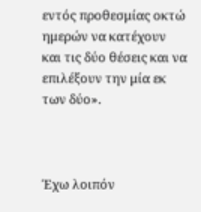εντός προθεσμίας οκτώ ημερών να κατέχουν και τις δύο θέσεις και να επιλέξουν την μία εκ των δύο».



Έχω λοιπόν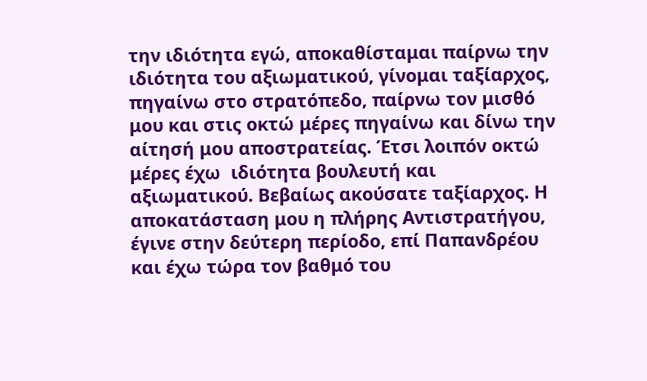την ιδιότητα εγώ, αποκαθίσταμαι παίρνω την ιδιότητα του αξιωματικού, γίνομαι ταξίαρχος, πηγαίνω στο στρατόπεδο, παίρνω τον μισθό μου και στις οκτώ μέρες πηγαίνω και δίνω την αίτησή μου αποστρατείας. Έτσι λοιπόν οκτώ μέρες έχω  ιδιότητα βουλευτή και αξιωματικού. Βεβαίως ακούσατε ταξίαρχος. Η αποκατάσταση μου η πλήρης Αντιστρατήγου, έγινε στην δεύτερη περίοδο, επί Παπανδρέου και έχω τώρα τον βαθμό του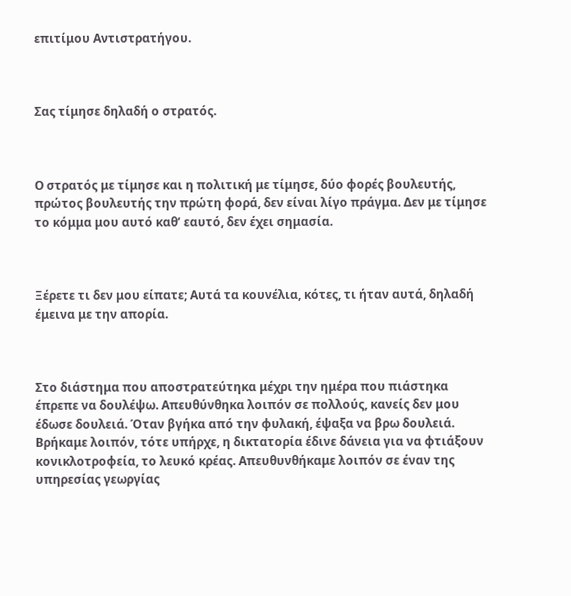επιτίμου Αντιστρατήγου.



Σας τίμησε δηλαδή ο στρατός.



Ο στρατός με τίμησε και η πολιτική με τίμησε, δύο φορές βουλευτής, πρώτος βουλευτής την πρώτη φορά, δεν είναι λίγο πράγμα. Δεν με τίμησε το κόμμα μου αυτό καθ’ εαυτό, δεν έχει σημασία.



Ξέρετε τι δεν μου είπατε; Αυτά τα κουνέλια, κότες, τι ήταν αυτά, δηλαδή έμεινα με την απορία.



Στο διάστημα που αποστρατεύτηκα μέχρι την ημέρα που πιάστηκα έπρεπε να δουλέψω. Απευθύνθηκα λοιπόν σε πολλούς, κανείς δεν μου έδωσε δουλειά. Όταν βγήκα από την φυλακή, έψαξα να βρω δουλειά. Βρήκαμε λοιπόν, τότε υπήρχε, η δικτατορία έδινε δάνεια για να φτιάξουν κονικλοτροφεία, το λευκό κρέας. Απευθυνθήκαμε λοιπόν σε έναν της υπηρεσίας γεωργίας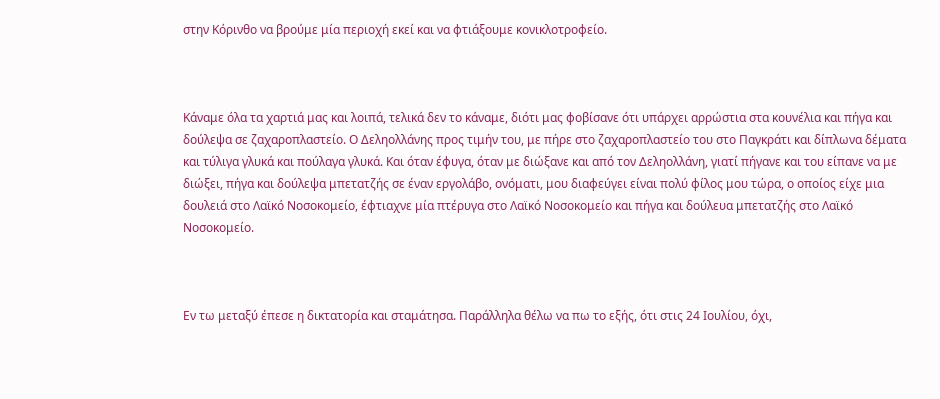στην Κόρινθο να βρούμε μία περιοχή εκεί και να φτιάξουμε κονικλοτροφείο.



Κάναμε όλα τα χαρτιά μας και λοιπά, τελικά δεν το κάναμε, διότι μας φοβίσανε ότι υπάρχει αρρώστια στα κουνέλια και πήγα και δούλεψα σε ζαχαροπλαστείο. Ο Δεληολλάνης προς τιμήν του, με πήρε στο ζαχαροπλαστείο του στο Παγκράτι και δίπλωνα δέματα και τύλιγα γλυκά και πούλαγα γλυκά. Και όταν έφυγα, όταν με διώξανε και από τον Δεληολλάνη, γιατί πήγανε και του είπανε να με διώξει, πήγα και δούλεψα μπετατζής σε έναν εργολάβο, ονόματι, μου διαφεύγει είναι πολύ φίλος μου τώρα, ο οποίος είχε μια δουλειά στο Λαϊκό Νοσοκομείο, έφτιαχνε μία πτέρυγα στο Λαϊκό Νοσοκομείο και πήγα και δούλευα μπετατζής στο Λαϊκό Νοσοκομείο.



Εν τω μεταξύ έπεσε η δικτατορία και σταμάτησα. Παράλληλα θέλω να πω το εξής, ότι στις 24 Ιουλίου, όχι,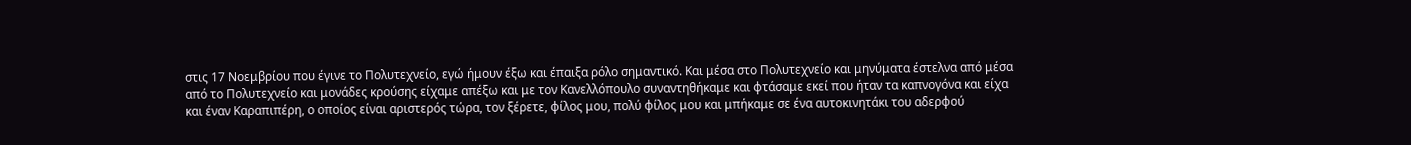στις 17 Νοεμβρίου που έγινε το Πολυτεχνείο, εγώ ήμουν έξω και έπαιξα ρόλο σημαντικό. Και μέσα στο Πολυτεχνείο και μηνύματα έστελνα από μέσα από το Πολυτεχνείο και μονάδες κρούσης είχαμε απέξω και με τον Κανελλόπουλο συναντηθήκαμε και φτάσαμε εκεί που ήταν τα καπνογόνα και είχα και έναν Καραπιπέρη, ο οποίος είναι αριστερός τώρα, τον ξέρετε, φίλος μου, πολύ φίλος μου και μπήκαμε σε ένα αυτοκινητάκι του αδερφού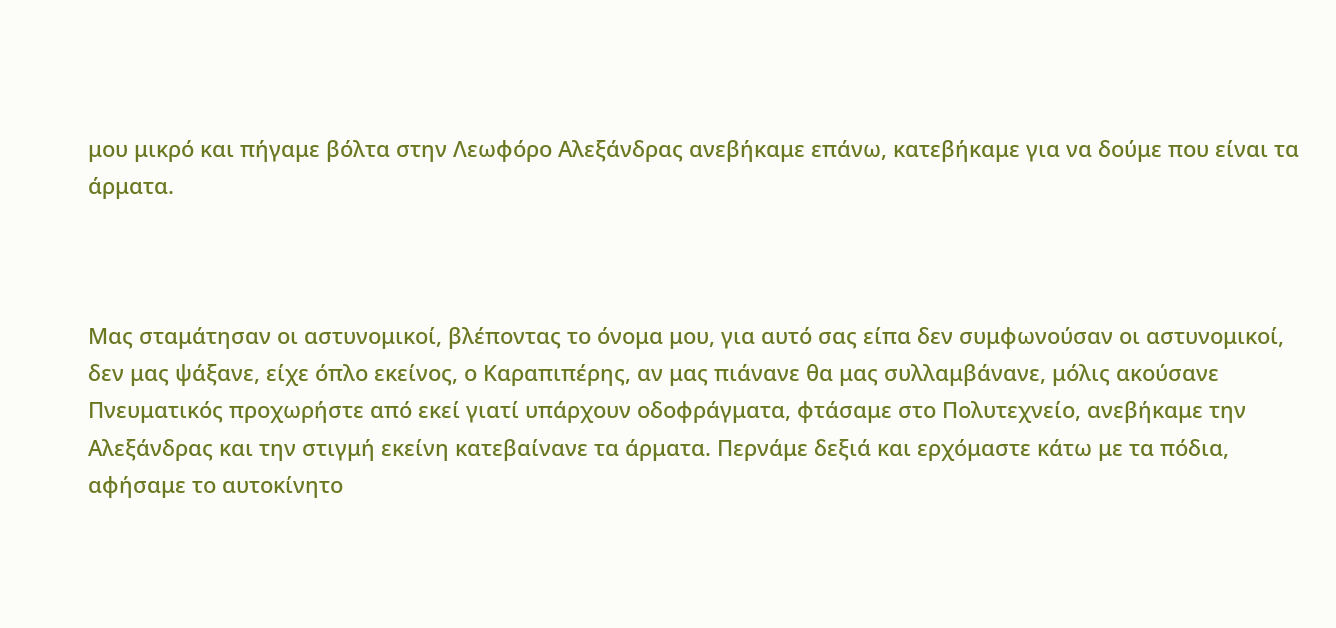μου μικρό και πήγαμε βόλτα στην Λεωφόρο Αλεξάνδρας ανεβήκαμε επάνω, κατεβήκαμε για να δούμε που είναι τα άρματα.



Μας σταμάτησαν οι αστυνομικοί, βλέποντας το όνομα μου, για αυτό σας είπα δεν συμφωνούσαν οι αστυνομικοί, δεν μας ψάξανε, είχε όπλο εκείνος, ο Καραπιπέρης, αν μας πιάνανε θα μας συλλαμβάνανε, μόλις ακούσανε Πνευματικός προχωρήστε από εκεί γιατί υπάρχουν οδοφράγματα, φτάσαμε στο Πολυτεχνείο, ανεβήκαμε την Αλεξάνδρας και την στιγμή εκείνη κατεβαίνανε τα άρματα. Περνάμε δεξιά και ερχόμαστε κάτω με τα πόδια, αφήσαμε το αυτοκίνητο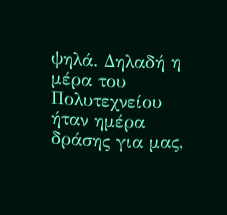ψηλά. Δηλαδή η μέρα του Πολυτεχνείου ήταν ημέρα δράσης για μας,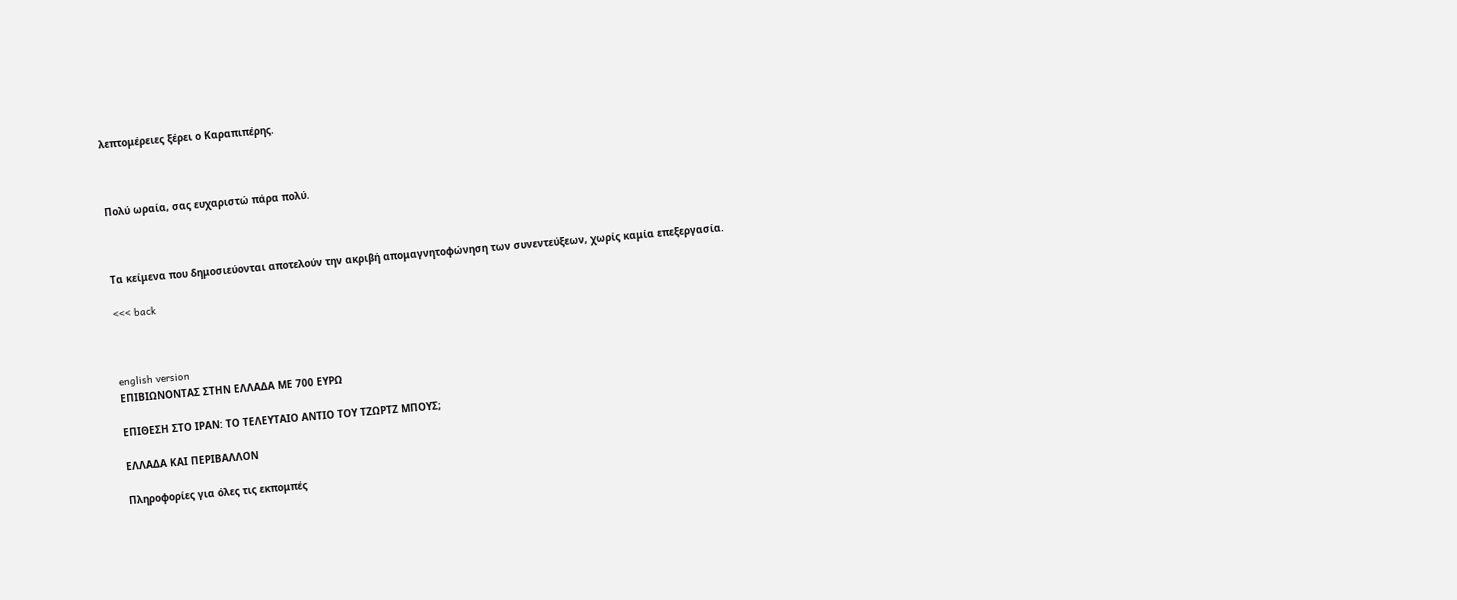λεπτομέρειες ξέρει ο Καραπιπέρης.



Πολύ ωραία, σας ευχαριστώ πάρα πολύ.



Τα κείμενα που δημοσιεύονται αποτελούν την ακριβή απομαγνητοφώνηση των συνεντεύξεων, χωρίς καμία επεξεργασία.

<<< back



english version
ΕΠΙΒΙΩΝΟΝΤΑΣ ΣΤΗΝ ΕΛΛΑΔΑ ΜΕ 700 ΕΥΡΩ

ΕΠΙΘΕΣΗ ΣΤΟ ΙΡΑΝ: ΤΟ ΤΕΛΕΥΤΑΙΟ ΑΝΤΙΟ ΤΟΥ ΤΖΩΡΤΖ ΜΠΟΥΣ;

ΕΛΛΑΔΑ ΚΑΙ ΠΕΡΙΒΑΛΛΟΝ

Πληροφορίες για όλες τις εκπομπές